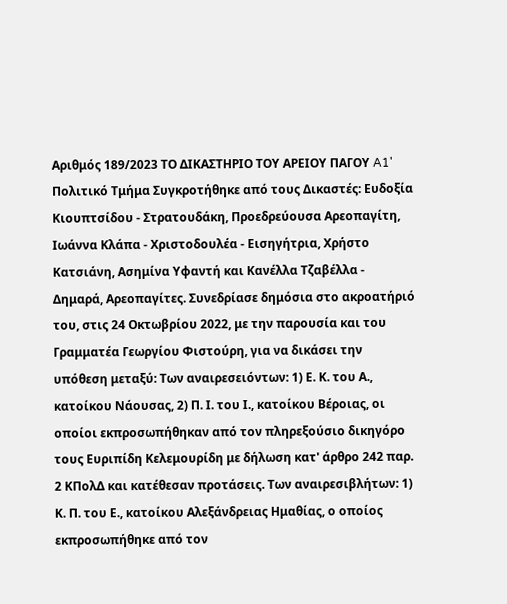Αριθμός 189/2023 ΤΟ ΔΙΚΑΣΤΗΡΙΟ ΤΟΥ ΑΡΕΙΟΥ ΠΑΓΟΥ A1' Πολιτικό Τμήμα Συγκροτήθηκε από τους Δικαστές: Ευδοξία Κιουπτσίδου - Στρατουδάκη, Προεδρεύουσα Αρεοπαγίτη, Ιωάννα Κλάπα - Χριστοδουλέα - Εισηγήτρια, Χρήστο Κατσιάνη, Ασημίνα Υφαντή και Κανέλλα Τζαβέλλα - Δημαρά, Αρεοπαγίτες. Συνεδρίασε δημόσια στο ακροατήριό του, στις 24 Οκτωβρίου 2022, με την παρουσία και του Γραμματέα Γεωργίου Φιστούρη, για να δικάσει την υπόθεση μεταξύ: Των αναιρεσειόντων: 1) Ε. Κ. του Α., κατοίκου Νάουσας, 2) Π. Ι. του Ι., κατοίκου Βέροιας, οι οποίοι εκπροσωπήθηκαν από τον πληρεξούσιο δικηγόρο τους Ευριπίδη Κελεμουρίδη με δήλωση κατ' άρθρο 242 παρ. 2 ΚΠολΔ και κατέθεσαν προτάσεις. Των αναιρεσιβλήτων: 1) Κ. Π. του Ε., κατοίκου Αλεξάνδρειας Ημαθίας, ο οποίος εκπροσωπήθηκε από τον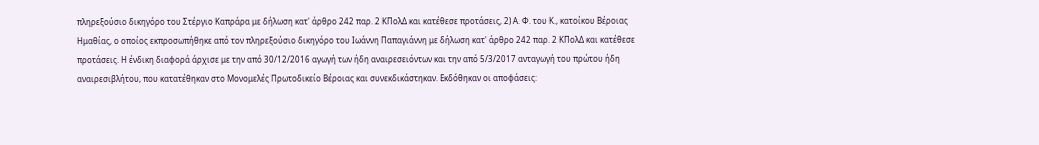πληρεξούσιο δικηγόρο του Στέργιο Καπράρα με δήλωση κατ' άρθρο 242 παρ. 2 ΚΠολΔ και κατέθεσε προτάσεις, 2) Α. Φ. του Κ., κατοίκου Βέροιας Ημαθίας, ο οποίος εκπροσωπήθηκε από τον πληρεξούσιο δικηγόρο του Ιωάννη Παπαγιάννη με δήλωση κατ' άρθρο 242 παρ. 2 ΚΠολΔ και κατέθεσε προτάσεις. Η ένδικη διαφορά άρχισε με την από 30/12/2016 αγωγή των ήδη αναιρεσειόντων και την από 5/3/2017 ανταγωγή του πρώτου ήδη αναιρεσιβλήτου, που κατατέθηκαν στο Μονομελές Πρωτοδικείο Βέροιας και συνεκδικάστηκαν. Εκδόθηκαν οι αποφάσεις: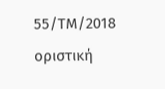55/ΤΜ/2018 οριστική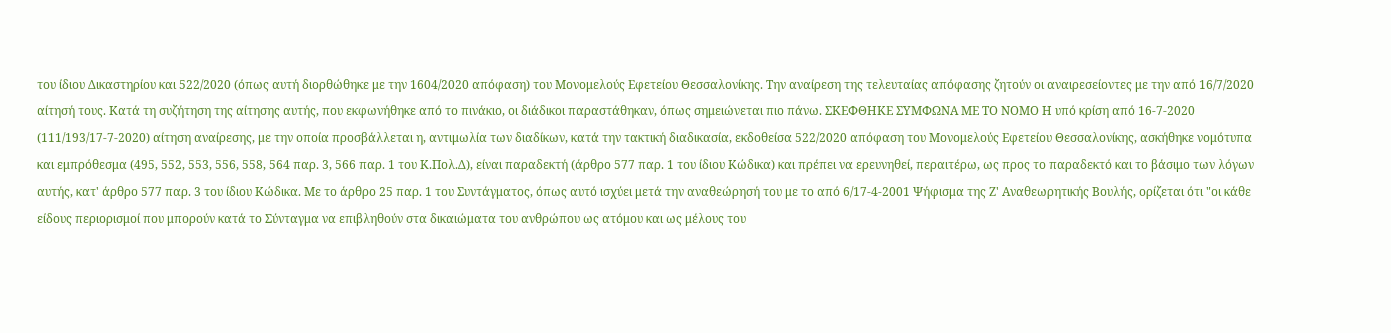του ίδιου Δικαστηρίου και 522/2020 (όπως αυτή διορθώθηκε με την 1604/2020 απόφαση) του Μονομελούς Εφετείου Θεσσαλονίκης. Την αναίρεση της τελευταίας απόφασης ζητούν οι αναιρεσείοντες με την από 16/7/2020 αίτησή τους. Κατά τη συζήτηση της αίτησης αυτής, που εκφωνήθηκε από το πινάκιο, οι διάδικοι παραστάθηκαν, όπως σημειώνεται πιο πάνω. ΣΚΕΦΘΗΚΕ ΣΥΜΦΩΝΑ ΜΕ ΤΟ ΝΟΜΟ Η υπό κρίση από 16-7-2020 (111/193/17-7-2020) αίτηση αναίρεσης, με την οποία προσβάλλεται η, αντιμωλία των διαδίκων, κατά την τακτική διαδικασία, εκδοθείσα 522/2020 απόφαση του Μονομελούς Εφετείου Θεσσαλονίκης, ασκήθηκε νομότυπα και εμπρόθεσμα (495, 552, 553, 556, 558, 564 παρ. 3, 566 παρ. 1 του Κ.Πολ.Δ), είναι παραδεκτή (άρθρο 577 παρ. 1 του ίδιου Κώδικα) και πρέπει να ερευνηθεί, περαιτέρω, ως προς το παραδεκτό και το βάσιμο των λόγων αυτής, κατ' άρθρο 577 παρ. 3 του ίδιου Κώδικα. Με το άρθρο 25 παρ. 1 του Συντάγματος, όπως αυτό ισχύει μετά την αναθεώρησή του με το από 6/17-4-2001 Ψήφισμα της Ζ' Αναθεωρητικής Βουλής, ορίζεται ότι "οι κάθε είδους περιορισμοί που μπορούν κατά το Σύνταγμα να επιβληθούν στα δικαιώματα του ανθρώπου ως ατόμου και ως μέλους του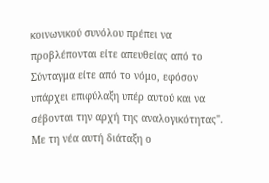κοινωνικού συνόλου πρέπει να προβλέπονται είτε απευθείας από το Σύνταγμα είτε από το νόμο, εφόσον υπάρχει επιφύλαξη υπέρ αυτού και να σέβονται την αρχή της αναλογικότητας". Με τη νέα αυτή διάταξη ο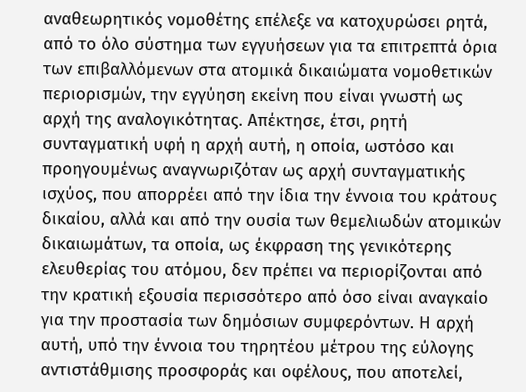αναθεωρητικός νομοθέτης επέλεξε να κατοχυρώσει ρητά, από το όλο σύστημα των εγγυήσεων για τα επιτρεπτά όρια των επιβαλλόμενων στα ατομικά δικαιώματα νομοθετικών περιορισμών, την εγγύηση εκείνη που είναι γνωστή ως αρχή της αναλογικότητας. Απέκτησε, έτσι, ρητή συνταγματική υφή η αρχή αυτή, η οποία, ωστόσο και προηγουμένως αναγνωριζόταν ως αρχή συνταγματικής ισχύος, που απορρέει από την ίδια την έννοια του κράτους δικαίου, αλλά και από την ουσία των θεμελιωδών ατομικών δικαιωμάτων, τα οποία, ως έκφραση της γενικότερης ελευθερίας του ατόμου, δεν πρέπει να περιορίζονται από την κρατική εξουσία περισσότερο από όσο είναι αναγκαίο για την προστασία των δημόσιων συμφερόντων. Η αρχή αυτή, υπό την έννοια του τηρητέου μέτρου της εύλογης αντιστάθμισης προσφοράς και οφέλους, που αποτελεί,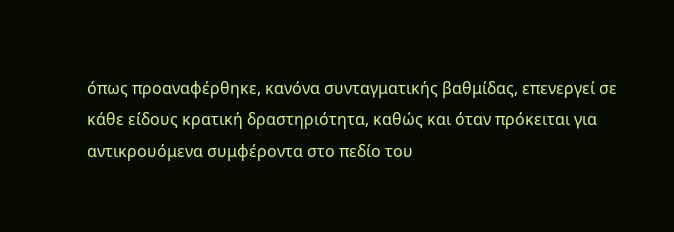όπως προαναφέρθηκε, κανόνα συνταγματικής βαθμίδας, επενεργεί σε κάθε είδους κρατική δραστηριότητα, καθώς και όταν πρόκειται για αντικρουόμενα συμφέροντα στο πεδίο του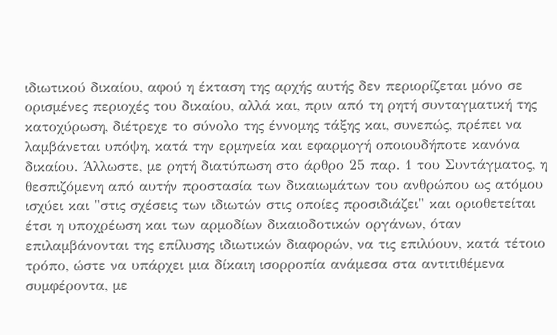ιδιωτικού δικαίου, αφού η έκταση της αρχής αυτής δεν περιορίζεται μόνο σε ορισμένες περιοχές του δικαίου, αλλά και, πριν από τη ρητή συνταγματική της κατοχύρωση, διέτρεχε το σύνολο της έννομης τάξης και, συνεπώς, πρέπει να λαμβάνεται υπόψη, κατά την ερμηνεία και εφαρμογή οποιουδήποτε κανόνα δικαίου. Άλλωστε, με ρητή διατύπωση στο άρθρο 25 παρ. 1 του Συντάγματος, η θεσπιζόμενη από αυτήν προστασία των δικαιωμάτων του ανθρώπου ως ατόμου ισχύει και "στις σχέσεις των ιδιωτών στις οποίες προσιδιάζει" και οριοθετείται έτσι η υποχρέωση και των αρμοδίων δικαιοδοτικών οργάνων, όταν επιλαμβάνονται της επίλυσης ιδιωτικών διαφορών, να τις επιλύουν, κατά τέτοιο τρόπο, ώστε να υπάρχει μια δίκαιη ισορροπία ανάμεσα στα αντιτιθέμενα συμφέροντα, με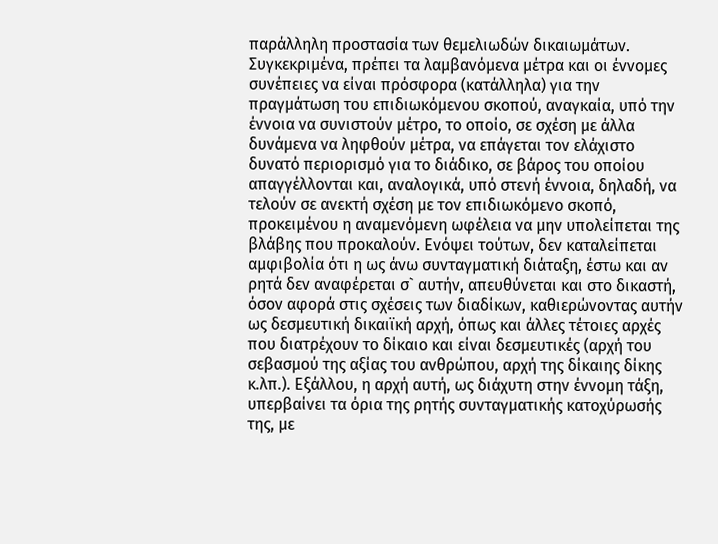παράλληλη προστασία των θεμελιωδών δικαιωμάτων. Συγκεκριμένα, πρέπει τα λαμβανόμενα μέτρα και οι έννομες συνέπειες να είναι πρόσφορα (κατάλληλα) για την πραγμάτωση του επιδιωκόμενου σκοπού, αναγκαία, υπό την έννοια να συνιστούν μέτρο, το οποίο, σε σχέση με άλλα δυνάμενα να ληφθούν μέτρα, να επάγεται τον ελάχιστο δυνατό περιορισμό για το διάδικο, σε βάρος του οποίου απαγγέλλονται και, αναλογικά, υπό στενή έννοια, δηλαδή, να τελούν σε ανεκτή σχέση με τον επιδιωκόμενο σκοπό, προκειμένου η αναμενόμενη ωφέλεια να μην υπολείπεται της βλάβης που προκαλούν. Ενόψει τούτων, δεν καταλείπεται αμφιβολία ότι η ως άνω συνταγματική διάταξη, έστω και αν ρητά δεν αναφέρεται σ` αυτήν, απευθύνεται και στο δικαστή, όσον αφορά στις σχέσεις των διαδίκων, καθιερώνοντας αυτήν ως δεσμευτική δικαιϊκή αρχή, όπως και άλλες τέτοιες αρχές που διατρέχουν το δίκαιο και είναι δεσμευτικές (αρχή του σεβασμού της αξίας του ανθρώπου, αρχή της δίκαιης δίκης κ.λπ.). Εξάλλου, η αρχή αυτή, ως διάχυτη στην έννομη τάξη, υπερβαίνει τα όρια της ρητής συνταγματικής κατοχύρωσής της, με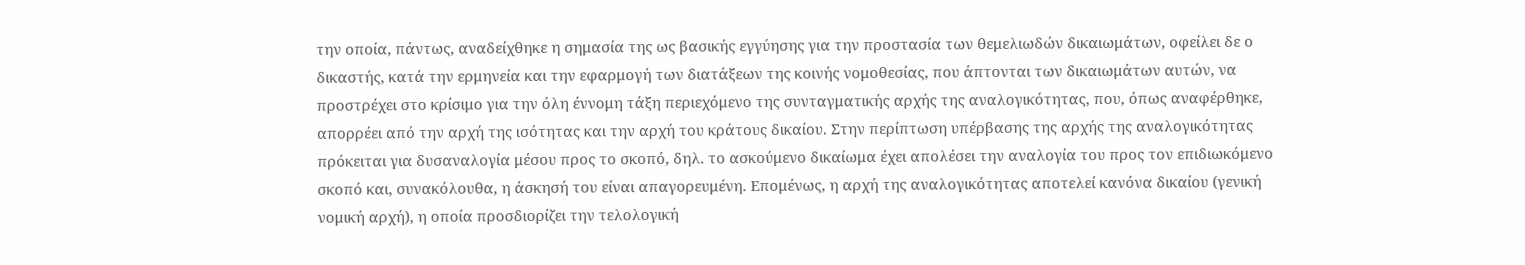την οποία, πάντως, αναδείχθηκε η σημασία της ως βασικής εγγύησης για την προστασία των θεμελιωδών δικαιωμάτων, οφείλει δε ο δικαστής, κατά την ερμηνεία και την εφαρμογή των διατάξεων της κοινής νομοθεσίας, που άπτονται των δικαιωμάτων αυτών, να προστρέχει στο κρίσιμο για την όλη έννομη τάξη περιεχόμενο της συνταγματικής αρχής της αναλογικότητας, που, όπως αναφέρθηκε, απορρέει από την αρχή της ισότητας και την αρχή του κράτους δικαίου. Στην περίπτωση υπέρβασης της αρχής της αναλογικότητας πρόκειται για δυσαναλογία μέσου προς το σκοπό, δηλ. το ασκούμενο δικαίωμα έχει απολέσει την αναλογία του προς τον επιδιωκόμενο σκοπό και, συνακόλουθα, η άσκησή του είναι απαγορευμένη. Επομένως, η αρχή της αναλογικότητας αποτελεί κανόνα δικαίου (γενική νομική αρχή), η οποία προσδιορίζει την τελολογική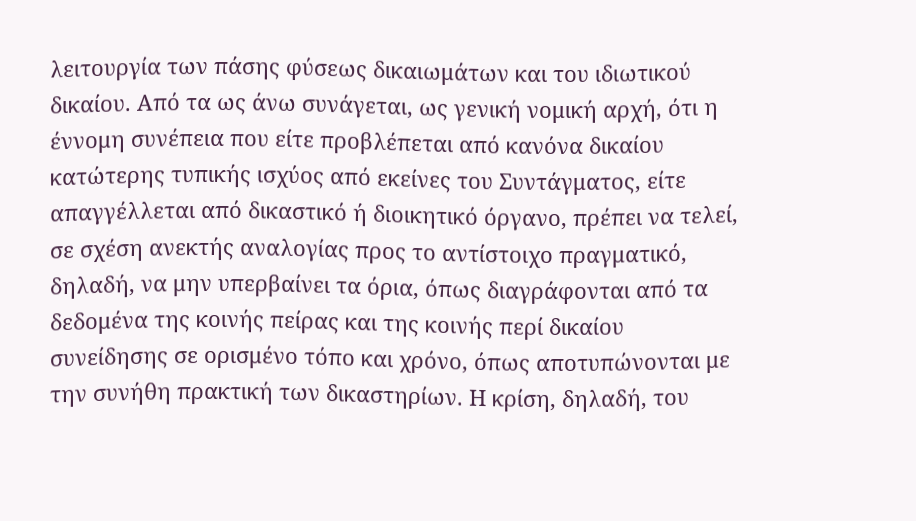λειτουργία των πάσης φύσεως δικαιωμάτων και του ιδιωτικού δικαίου. Από τα ως άνω συνάγεται, ως γενική νομική αρχή, ότι η έννομη συνέπεια που είτε προβλέπεται από κανόνα δικαίου κατώτερης τυπικής ισχύος από εκείνες του Συντάγματος, είτε απαγγέλλεται από δικαστικό ή διοικητικό όργανο, πρέπει να τελεί, σε σχέση ανεκτής αναλογίας προς το αντίστοιχο πραγματικό, δηλαδή, να μην υπερβαίνει τα όρια, όπως διαγράφονται από τα δεδομένα της κοινής πείρας και της κοινής περί δικαίου συνείδησης σε ορισμένο τόπο και χρόνο, όπως αποτυπώνονται με την συνήθη πρακτική των δικαστηρίων. Η κρίση, δηλαδή, του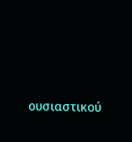ουσιαστικού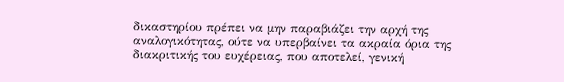δικαστηρίου πρέπει να μην παραβιάζει την αρχή της αναλογικότητας, ούτε να υπερβαίνει τα ακραία όρια της διακριτικής του ευχέρειας, που αποτελεί, γενική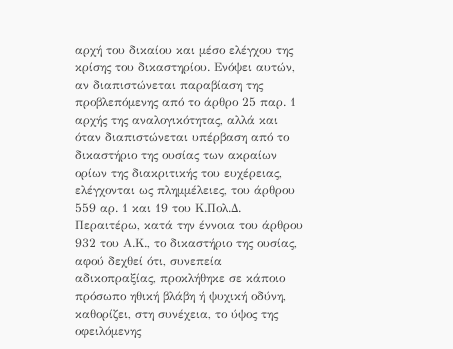αρχή του δικαίου και μέσο ελέγχου της κρίσης του δικαστηρίου. Ενόψει αυτών, αν διαπιστώνεται παραβίαση της προβλεπόμενης από το άρθρο 25 παρ. 1 αρχής της αναλογικότητας, αλλά και όταν διαπιστώνεται υπέρβαση από το δικαστήριο της ουσίας των ακραίων ορίων της διακριτικής του ευχέρειας, ελέγχονται ως πλημμέλειες, του άρθρου 559 αρ. 1 και 19 του Κ.Πολ.Δ. Περαιτέρω, κατά την έννοια του άρθρου 932 του Α.Κ., το δικαστήριο της ουσίας, αφού δεχθεί ότι, συνεπεία αδικοπραξίας, προκλήθηκε σε κάποιο πρόσωπο ηθική βλάβη ή ψυχική οδύνη, καθορίζει, στη συνέχεια, το ύψος της οφειλόμενης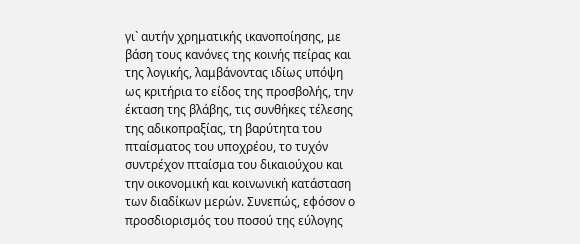γι` αυτήν χρηματικής ικανοποίησης, με βάση τους κανόνες της κοινής πείρας και της λογικής, λαμβάνοντας ιδίως υπόψη ως κριτήρια το είδος της προσβολής, την έκταση της βλάβης, τις συνθήκες τέλεσης της αδικοπραξίας, τη βαρύτητα του πταίσματος του υποχρέου, το τυχόν συντρέχον πταίσμα του δικαιούχου και την οικονομική και κοινωνική κατάσταση των διαδίκων μερών. Συνεπώς, εφόσον ο προσδιορισμός του ποσού της εύλογης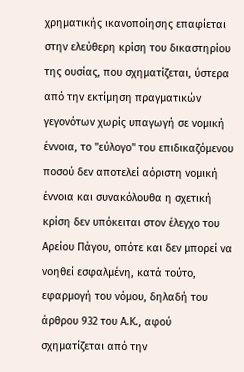χρηματικής ικανοποίησης επαφίεται στην ελεύθερη κρίση του δικαστηρίου της ουσίας, που σχηματίζεται, ύστερα από την εκτίμηση πραγματικών γεγονότων χωρίς υπαγωγή σε νομική έννοια, το "εύλογο" του επιδικαζόμενου ποσού δεν αποτελεί αόριστη νομική έννοια και συνακόλουθα η σχετική κρίση δεν υπόκειται στον έλεγχο του Αρείου Πάγου, οπότε και δεν μπορεί να νοηθεί εσφαλμένη, κατά τούτο, εφαρμογή του νόμου, δηλαδή του άρθρου 932 του Α.Κ., αφού σχηματίζεται από την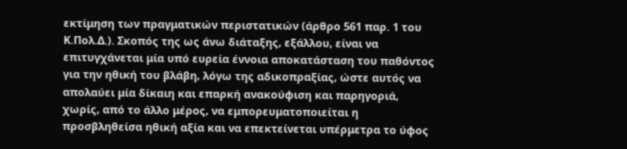εκτίμηση των πραγματικών περιστατικών (άρθρο 561 παρ. 1 του Κ.Πολ.Δ.). Σκοπός της ως άνω διάταξης, εξάλλου, είναι να επιτυγχάνεται μία υπό ευρεία έννοια αποκατάσταση του παθόντος για την ηθική του βλάβη, λόγω της αδικοπραξίας, ώστε αυτός να απολαύει μία δίκαιη και επαρκή ανακούφιση και παρηγοριά, χωρίς, από το άλλο μέρος, να εμπορευματοποιείται η προσβληθείσα ηθική αξία και να επεκτείνεται υπέρμετρα το ύφος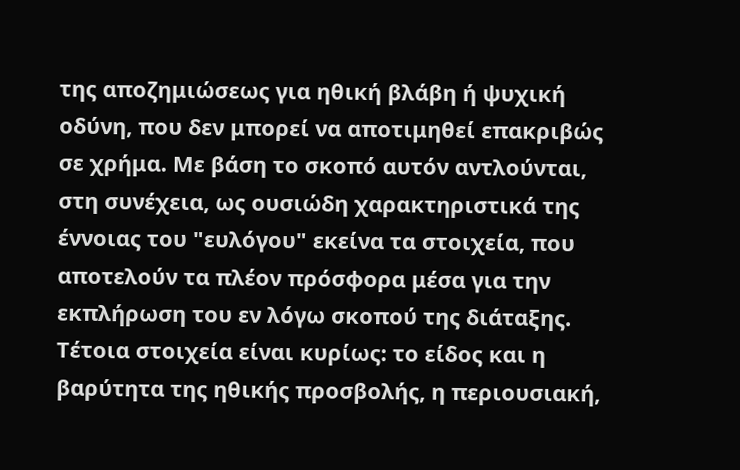της αποζημιώσεως για ηθική βλάβη ή ψυχική οδύνη, που δεν μπορεί να αποτιμηθεί επακριβώς σε χρήμα. Με βάση το σκοπό αυτόν αντλούνται, στη συνέχεια, ως ουσιώδη χαρακτηριστικά της έννοιας του "ευλόγου" εκείνα τα στοιχεία, που αποτελούν τα πλέον πρόσφορα μέσα για την εκπλήρωση του εν λόγω σκοπού της διάταξης. Τέτοια στοιχεία είναι κυρίως: το είδος και η βαρύτητα της ηθικής προσβολής, η περιουσιακή,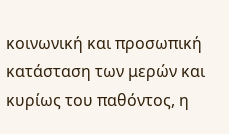κοινωνική και προσωπική κατάσταση των μερών και κυρίως του παθόντος, η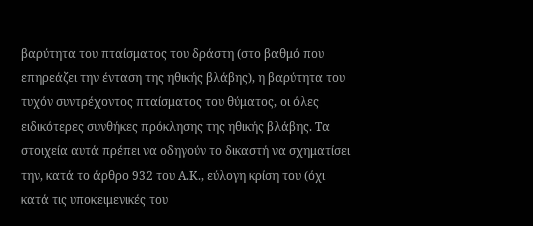βαρύτητα του πταίσματος του δράστη (στο βαθμό που επηρεάζει την ένταση της ηθικής βλάβης), η βαρύτητα του τυχόν συντρέχοντος πταίσματος του θύματος, οι όλες ειδικότερες συνθήκες πρόκλησης της ηθικής βλάβης. Τα στοιχεία αυτά πρέπει να οδηγούν το δικαστή να σχηματίσει την, κατά το άρθρο 932 του Α.Κ., εύλογη κρίση του (όχι κατά τις υποκειμενικές του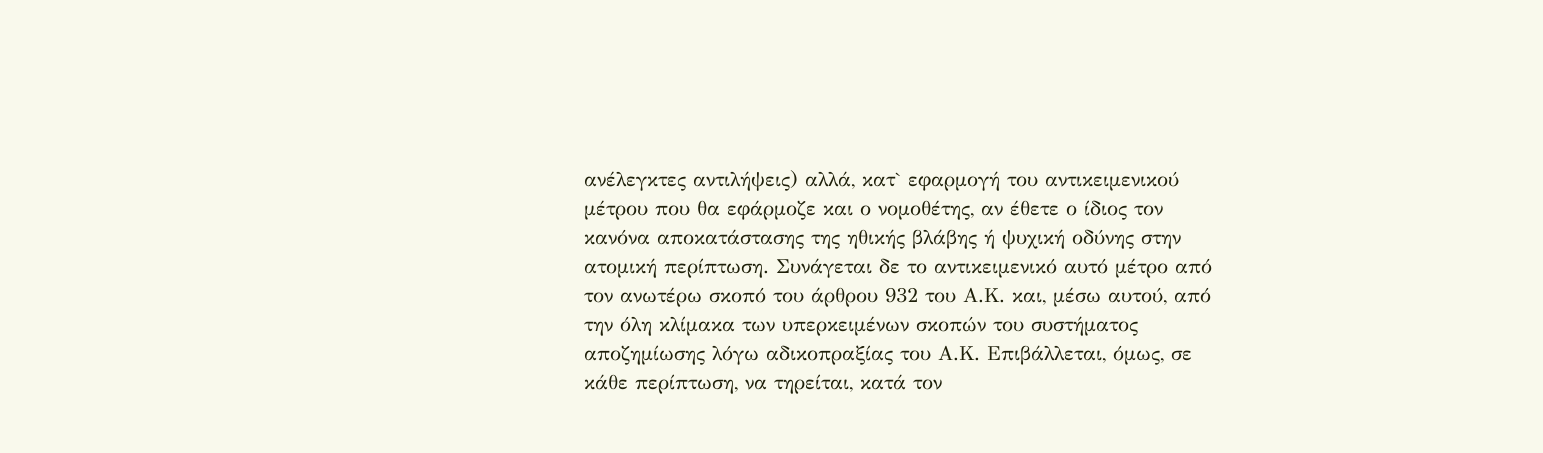ανέλεγκτες αντιλήψεις) αλλά, κατ` εφαρμογή του αντικειμενικού μέτρου που θα εφάρμοζε και ο νομοθέτης, αν έθετε ο ίδιος τον κανόνα αποκατάστασης της ηθικής βλάβης ή ψυχική οδύνης στην ατομική περίπτωση. Συνάγεται δε το αντικειμενικό αυτό μέτρο από τον ανωτέρω σκοπό του άρθρου 932 του Α.Κ. και, μέσω αυτού, από την όλη κλίμακα των υπερκειμένων σκοπών του συστήματος αποζημίωσης λόγω αδικοπραξίας του Α.Κ. Επιβάλλεται, όμως, σε κάθε περίπτωση, να τηρείται, κατά τον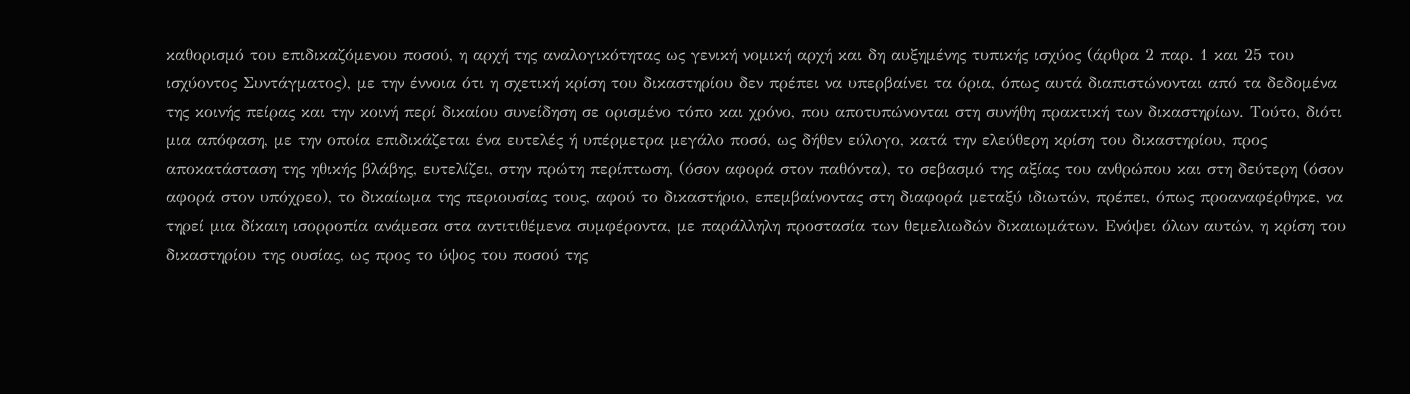καθορισμό του επιδικαζόμενου ποσού, η αρχή της αναλογικότητας ως γενική νομική αρχή και δη αυξημένης τυπικής ισχύος (άρθρα 2 παρ. 1 και 25 του ισχύοντος Συντάγματος), με την έννοια ότι η σχετική κρίση του δικαστηρίου δεν πρέπει να υπερβαίνει τα όρια, όπως αυτά διαπιστώνονται από τα δεδομένα της κοινής πείρας και την κοινή περί δικαίου συνείδηση σε ορισμένο τόπο και χρόνο, που αποτυπώνονται στη συνήθη πρακτική των δικαστηρίων. Τούτο, διότι μια απόφαση, με την οποία επιδικάζεται ένα ευτελές ή υπέρμετρα μεγάλο ποσό, ως δήθεν εύλογο, κατά την ελεύθερη κρίση του δικαστηρίου, προς αποκατάσταση της ηθικής βλάβης, ευτελίζει, στην πρώτη περίπτωση, (όσον αφορά στον παθόντα), το σεβασμό της αξίας του ανθρώπου και στη δεύτερη (όσον αφορά στον υπόχρεο), το δικαίωμα της περιουσίας τους, αφού το δικαστήριο, επεμβαίνοντας στη διαφορά μεταξύ ιδιωτών, πρέπει, όπως προαναφέρθηκε, να τηρεί μια δίκαιη ισορροπία ανάμεσα στα αντιτιθέμενα συμφέροντα, με παράλληλη προστασία των θεμελιωδών δικαιωμάτων. Ενόψει όλων αυτών, η κρίση του δικαστηρίου της ουσίας, ως προς το ύψος του ποσού της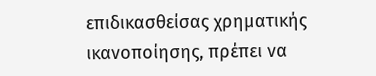επιδικασθείσας χρηματικής ικανοποίησης, πρέπει να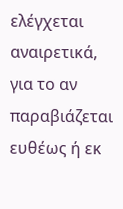ελέγχεται αναιρετικά, για το αν παραβιάζεται ευθέως ή εκ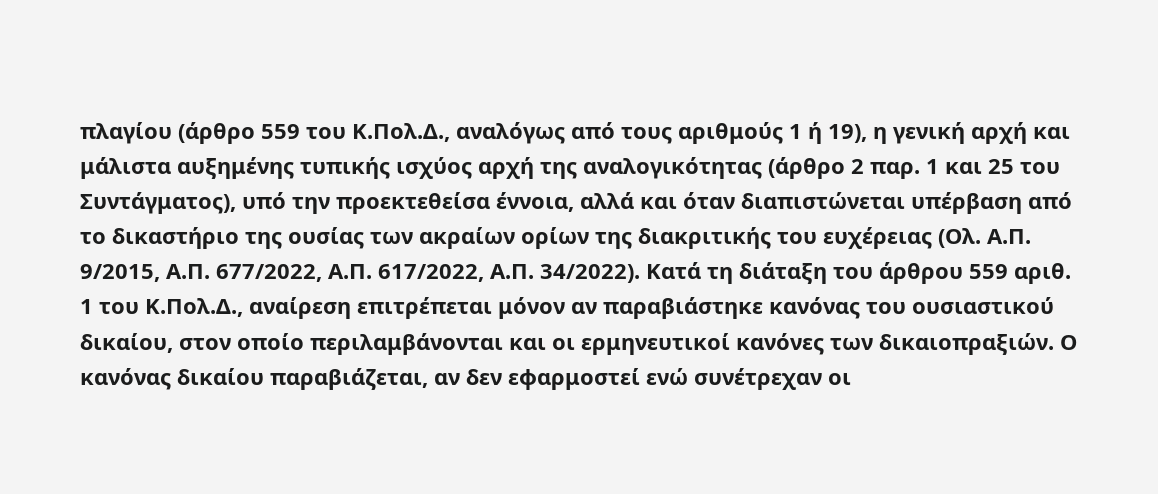πλαγίου (άρθρο 559 του Κ.Πολ.Δ., αναλόγως από τους αριθμούς 1 ή 19), η γενική αρχή και μάλιστα αυξημένης τυπικής ισχύος αρχή της αναλογικότητας (άρθρο 2 παρ. 1 και 25 του Συντάγματος), υπό την προεκτεθείσα έννοια, αλλά και όταν διαπιστώνεται υπέρβαση από το δικαστήριο της ουσίας των ακραίων ορίων της διακριτικής του ευχέρειας (Ολ. Α.Π. 9/2015, Α.Π. 677/2022, Α.Π. 617/2022, Α.Π. 34/2022). Κατά τη διάταξη του άρθρου 559 αριθ. 1 του Κ.Πολ.Δ., αναίρεση επιτρέπεται μόνον αν παραβιάστηκε κανόνας του ουσιαστικού δικαίου, στον οποίο περιλαμβάνονται και οι ερμηνευτικοί κανόνες των δικαιοπραξιών. Ο κανόνας δικαίου παραβιάζεται, αν δεν εφαρμοστεί ενώ συνέτρεχαν οι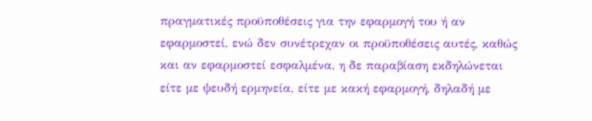πραγματικές προϋποθέσεις για την εφαρμογή του ή αν εφαρμοστεί, ενώ δεν συνέτρεχαν οι προϋποθέσεις αυτές, καθώς και αν εφαρμοστεί εσφαλμένα, η δε παραβίαση εκδηλώνεται είτε με ψευδή ερμηνεία, είτε με κακή εφαρμογή, δηλαδή με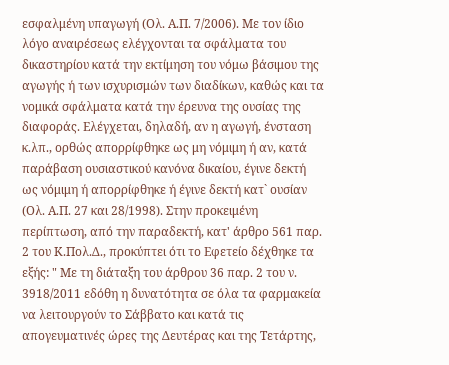εσφαλμένη υπαγωγή (Ολ. Α.Π. 7/2006). Με τον ίδιο λόγο αναιρέσεως ελέγχονται τα σφάλματα του δικαστηρίου κατά την εκτίμηση του νόμω βάσιμου της αγωγής ή των ισχυρισμών των διαδίκων, καθώς και τα νομικά σφάλματα κατά την έρευνα της ουσίας της διαφοράς. Ελέγχεται, δηλαδή, αν η αγωγή, ένσταση κ.λπ., ορθώς απορρίφθηκε ως μη νόμιμη ή αν, κατά παράβαση ουσιαστικού κανόνα δικαίου, έγινε δεκτή ως νόμιμη ή απορρίφθηκε ή έγινε δεκτή κατ` ουσίαν (Ολ. Α.Π. 27 και 28/1998). Στην προκειμένη περίπτωση, από την παραδεκτή, κατ' άρθρο 561 παρ. 2 του Κ.Πολ.Δ., προκύπτει ότι το Εφετείο δέχθηκε τα εξής: " Με τη διάταξη του άρθρου 36 παρ. 2 του ν. 3918/2011 εδόθη η δυνατότητα σε όλα τα φαρμακεία να λειτουργούν το Σάββατο και κατά τις απογευματινές ώρες της Δευτέρας και της Τετάρτης,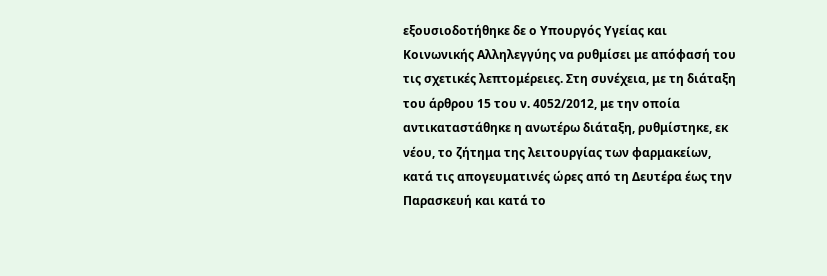εξουσιοδοτήθηκε δε ο Υπουργός Υγείας και Κοινωνικής Αλληλεγγύης να ρυθμίσει με απόφασή του τις σχετικές λεπτομέρειες. Στη συνέχεια, με τη διάταξη του άρθρου 15 του ν. 4052/2012, με την οποία αντικαταστάθηκε η ανωτέρω διάταξη, ρυθμίστηκε, εκ νέου, το ζήτημα της λειτουργίας των φαρμακείων, κατά τις απογευματινές ώρες από τη Δευτέρα έως την Παρασκευή και κατά το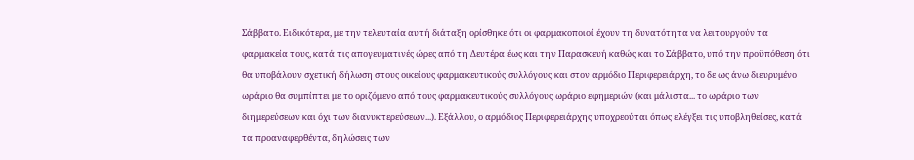Σάββατο. Ειδικότερα, με την τελευταία αυτή διάταξη ορίσθηκε ότι οι φαρμακοποιοί έχουν τη δυνατότητα να λειτουργούν τα φαρμακεία τους, κατά τις απογευματινές ώρες από τη Δευτέρα έως και την Παρασκευή καθώς και το Σάββατο, υπό την προϋπόθεση ότι θα υποβάλουν σχετική δήλωση στους οικείους φαρμακευτικούς συλλόγους και στον αρμόδιο Περιφερειάρχη, το δε ως άνω διευρυμένο ωράριο θα συμπίπτει με το οριζόμενο από τους φαρμακευτικούς συλλόγους ωράριο εφημεριών (και μάλιστα... το ωράριο των διημερεύσεων και όχι των διανυκτερεύσεων...). Εξάλλου, ο αρμόδιος Περιφερειάρχης υποχρεούται όπως ελέγξει τις υποβληθείσες, κατά τα προαναφερθέντα, δηλώσεις των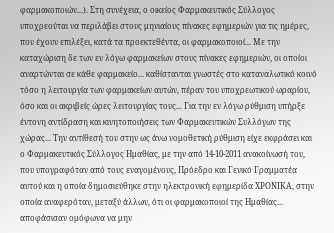φαρμακοποιών...). Στη συνέχεια, ο οικείος Φαρμακευτικός Σύλλογος υποχρεούται να περιλάβει στους μηνιαίους πίνακες εφημεριών για τις ημέρες, που έχουν επιλέξει, κατά τα προεκτεθέντα, οι φαρμακοποιοί... Με την καταχώριση δε των εν λόγω φαρμακείων στους πίνακες εφημεριών, οι οποίοι αναρτώνται σε κάθε φαρμακείο... καθίστανται γνωστές στο καταναλωτικό κοινό τόσο η λειτουργία των φαρμακείων αυτών, πέραν του υποχρεωτικού ωραρίου, όσο και οι ακριβείς ώρες λειτουργίας τους... Για την εν λόγω ρύθμιση υπήρξε έντονη αντίδραση και κινητοποιήσεις των Φαρμακευτικών Συλλόγων της χώρας... Την αντίθεσή του στην ως άνω νομοθετική ρύθμιση είχε εκφράσει και ο Φαρμακευτικός Σύλλογος Ημαθίας, με την από 14-10-2011 ανακοίνωσή του, που υπογραφόταν από τους εναγομένους, Πρόεδρο και Γενικό Γραμματέα αυτού και η οποία δημοσιεύθηκε στην ηλεκτρονική εφημερίδα ΧΡΟΝΙΚΑ, στην οποία αναφερόταν, μεταξύ άλλων, ότι οι φαρμακοποιοί της Ημαθίας... αποφάσισαν ομόφωνα να μην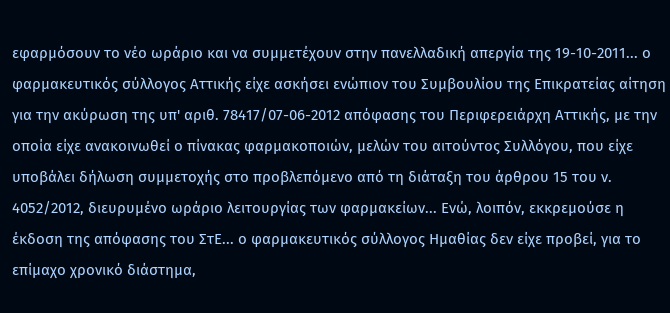εφαρμόσουν το νέο ωράριο και να συμμετέχουν στην πανελλαδική απεργία της 19-10-2011... ο φαρμακευτικός σύλλογος Αττικής είχε ασκήσει ενώπιον του Συμβουλίου της Επικρατείας αίτηση για την ακύρωση της υπ' αριθ. 78417/07-06-2012 απόφασης του Περιφερειάρχη Αττικής, με την οποία είχε ανακοινωθεί ο πίνακας φαρμακοποιών, μελών του αιτούντος Συλλόγου, που είχε υποβάλει δήλωση συμμετοχής στο προβλεπόμενο από τη διάταξη του άρθρου 15 του ν. 4052/2012, διευρυμένο ωράριο λειτουργίας των φαρμακείων... Ενώ, λοιπόν, εκκρεμούσε η έκδοση της απόφασης του ΣτΕ... ο φαρμακευτικός σύλλογος Ημαθίας δεν είχε προβεί, για το επίμαχο χρονικό διάστημα,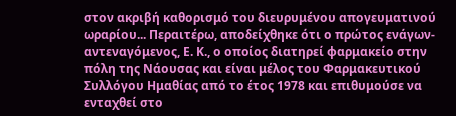στον ακριβή καθορισμό του διευρυμένου απογευματινού ωραρίου... Περαιτέρω, αποδείχθηκε ότι ο πρώτος ενάγων-αντεναγόμενος, Ε. Κ., ο οποίος διατηρεί φαρμακείο στην πόλη της Νάουσας και είναι μέλος του Φαρμακευτικού Συλλόγου Ημαθίας από το έτος 1978 και επιθυμούσε να ενταχθεί στο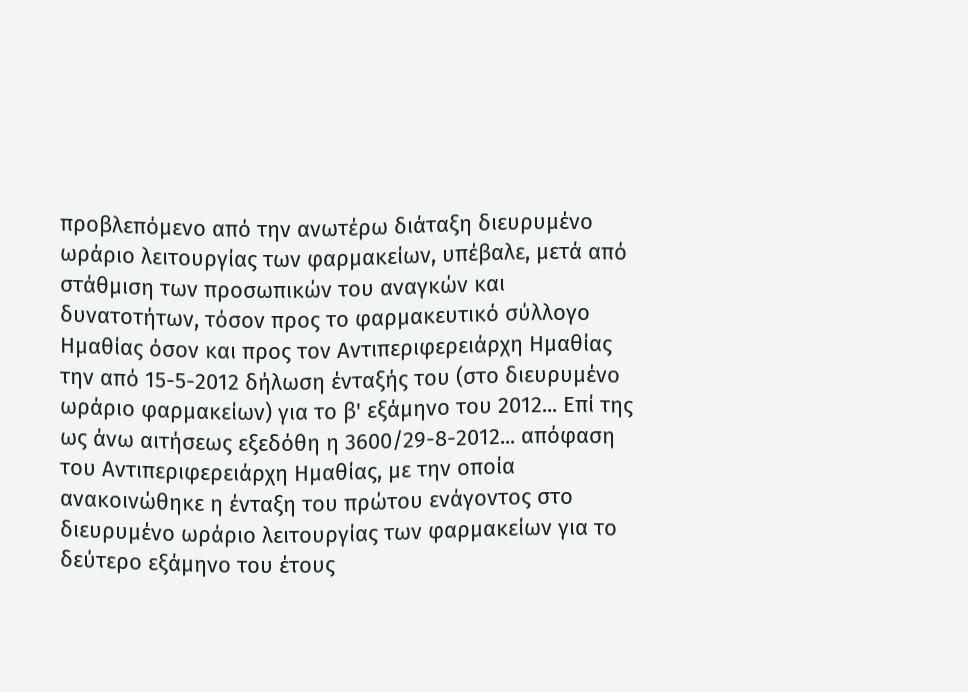προβλεπόμενο από την ανωτέρω διάταξη διευρυμένο ωράριο λειτουργίας των φαρμακείων, υπέβαλε, μετά από στάθμιση των προσωπικών του αναγκών και δυνατοτήτων, τόσον προς το φαρμακευτικό σύλλογο Ημαθίας όσον και προς τον Αντιπεριφερειάρχη Ημαθίας την από 15-5-2012 δήλωση ένταξής του (στο διευρυμένο ωράριο φαρμακείων) για το β' εξάμηνο του 2012... Επί της ως άνω αιτήσεως εξεδόθη η 3600/29-8-2012... απόφαση του Αντιπεριφερειάρχη Ημαθίας, με την οποία ανακοινώθηκε η ένταξη του πρώτου ενάγοντος στο διευρυμένο ωράριο λειτουργίας των φαρμακείων για το δεύτερο εξάμηνο του έτους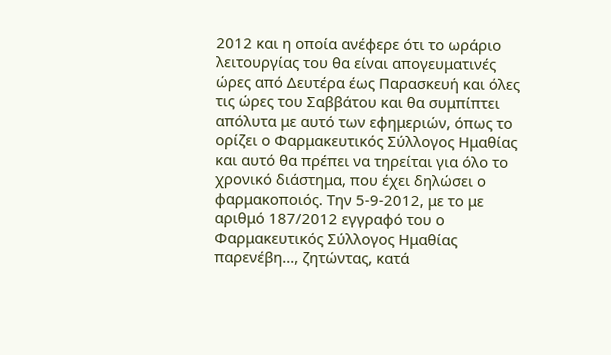2012 και η οποία ανέφερε ότι το ωράριο λειτουργίας του θα είναι απογευματινές ώρες από Δευτέρα έως Παρασκευή και όλες τις ώρες του Σαββάτου και θα συμπίπτει απόλυτα με αυτό των εφημεριών, όπως το ορίζει ο Φαρμακευτικός Σύλλογος Ημαθίας και αυτό θα πρέπει να τηρείται για όλο το χρονικό διάστημα, που έχει δηλώσει ο φαρμακοποιός. Την 5-9-2012, με το με αριθμό 187/2012 εγγραφό του ο Φαρμακευτικός Σύλλογος Ημαθίας παρενέβη..., ζητώντας, κατά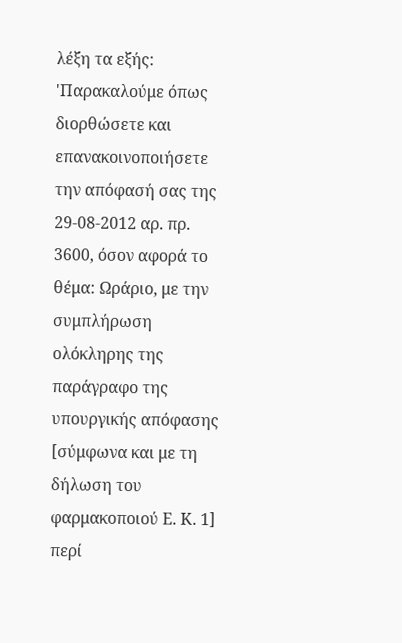λέξη τα εξής: 'Παρακαλούμε όπως διορθώσετε και επανακοινοποιήσετε την απόφασή σας της 29-08-2012 αρ. πρ. 3600, όσον αφορά το θέμα: Ωράριο, με την συμπλήρωση ολόκληρης της παράγραφο της υπουργικής απόφασης [σύμφωνα και με τη δήλωση του φαρμακοποιού Ε. Κ. 1] περί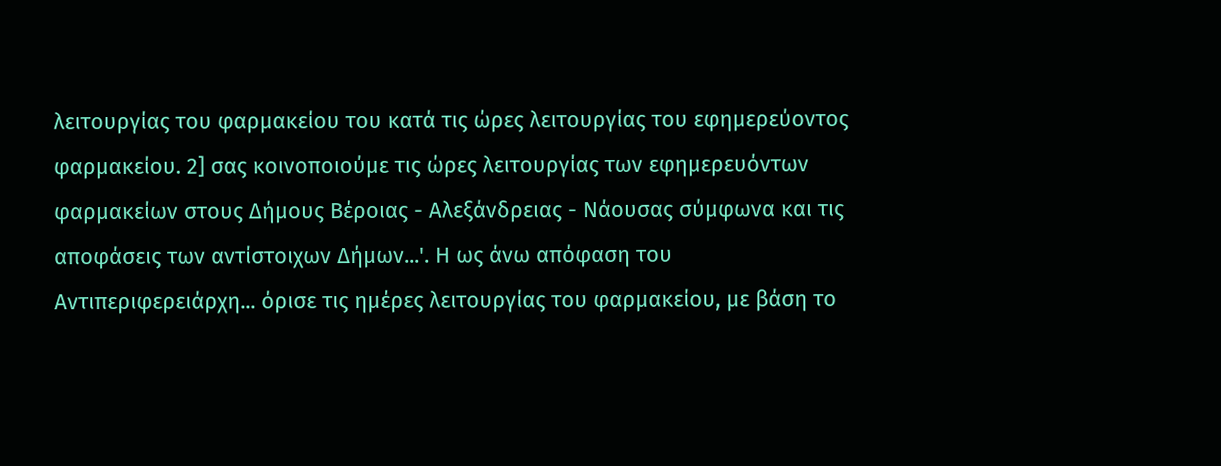λειτουργίας του φαρμακείου του κατά τις ώρες λειτουργίας του εφημερεύοντος φαρμακείου. 2] σας κοινοποιούμε τις ώρες λειτουργίας των εφημερευόντων φαρμακείων στους Δήμους Βέροιας - Αλεξάνδρειας - Νάουσας σύμφωνα και τις αποφάσεις των αντίστοιχων Δήμων...'. Η ως άνω απόφαση του Αντιπεριφερειάρχη... όρισε τις ημέρες λειτουργίας του φαρμακείου, με βάση το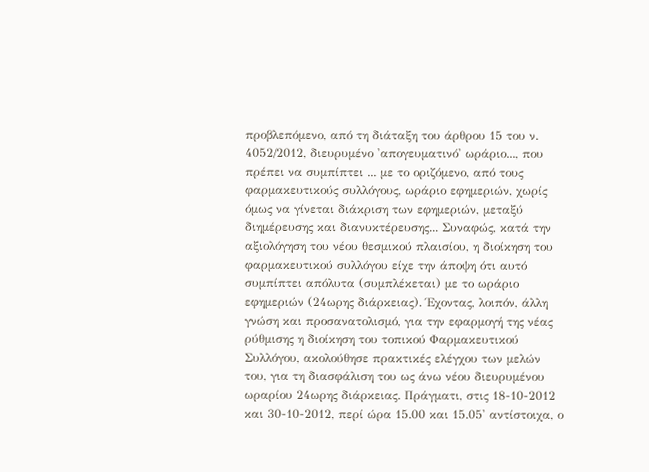προβλεπόμενο, από τη διάταξη του άρθρου 15 του ν. 4052/2012, διευρυμένο 'απογευματινό' ωράριο..., που πρέπει να συμπίπτει ... με το οριζόμενο, από τους φαρμακευτικούς συλλόγους, ωράριο εφημεριών, χωρίς όμως να γίνεται διάκριση των εφημεριών, μεταξύ διημέρευσης και διανυκτέρευσης... Συναφώς, κατά την αξιολόγηση του νέου θεσμικού πλαισίου, η διοίκηση του φαρμακευτικού συλλόγου είχε την άποψη ότι αυτό συμπίπτει απόλυτα (συμπλέκεται) με το ωράριο εφημεριών (24ωρης διάρκειας). Έχοντας, λοιπόν, άλλη γνώση και προσανατολισμό, για την εφαρμογή της νέας ρύθμισης η διοίκηση του τοπικού Φαρμακευτικού Συλλόγου, ακολούθησε πρακτικές ελέγχου των μελών του, για τη διασφάλιση του ως άνω νέου διευρυμένου ωραρίου 24ωρης διάρκειας. Πράγματι, στις 18-10-2012 και 30-10-2012, περί ώρα 15.00 και 15.05' αντίστοιχα, ο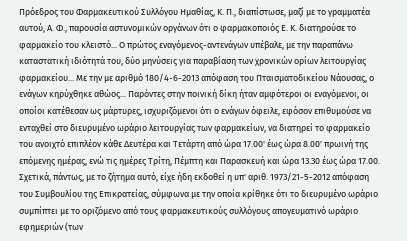Πρόεδρος του Φαρμακευτικού Συλλόγου Ημαθίας, Κ. Π., διαπίστωσε, μαζί με το γραμματέα αυτού, Α. Φ., παρουσία αστυνομικών οργάνων ότι ο φαρμακοποιός Ε. Κ. διατηρούσε το φαρμακείο του κλειστό... Ο πρώτος εναγόμενος-αντενάγων υπέβαλε, με την παραπάνω καταστατική ιδιότητά του, δύο μηνύσεις για παραβίαση των χρονικών ορίων λειτουργίας φαρμακείου... Με την με αριθμό 180/4-6-2013 απόφαση του Πταισματοδικείου Νάουσας, ο ενάγων κηρύχθηκε αθώος... Παρόντες στην ποινική δίκη ήταν αμφότεροι οι εναγόμενοι, οι οποίοι κατέθεσαν ως μάρτυρες, ισχυριζόμενοι ότι ο ενάγων όφειλε, εφόσον επιθυμούσε να ενταχθεί στο διευρυμένο ωράριο λειτουργίας των φαρμακείων, να διατηρεί το φαρμακείο του ανοιχτό επιπλέον κάθε Δευτέρα και Τετάρτη από ώρα 17.00' έως ώρα 8.00' πρωινή της επόμενης ημέρας, ενώ τις ημέρες Τρίτη, Πέμπτη και Παρασκευή και ώρα 13.30 έως ώρα 17.00. Σχετικά, πάντως, με το ζήτημα αυτό, είχε ήδη εκδοθεί η υπ' αριθ. 1973/21-5-2012 απόφαση του Συμβουλίου της Επικρατείας, σύμφωνα με την οποία κρίθηκε ότι το διευρυμένο ωράριο συμπίπτει με το οριζόμενο από τους φαρμακευτικούς συλλόγους απογευματινό ωράριο εφημεριών (των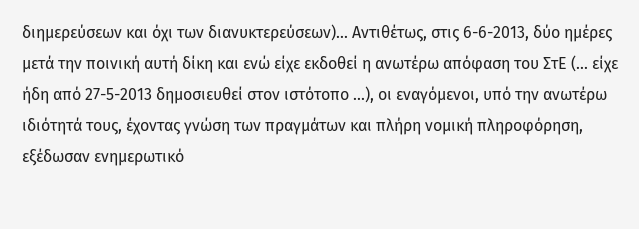διημερεύσεων και όχι των διανυκτερεύσεων)... Αντιθέτως, στις 6-6-2013, δύο ημέρες μετά την ποινική αυτή δίκη και ενώ είχε εκδοθεί η ανωτέρω απόφαση του ΣτΕ (... είχε ήδη από 27-5-2013 δημοσιευθεί στον ιστότοπο ...), οι εναγόμενοι, υπό την ανωτέρω ιδιότητά τους, έχοντας γνώση των πραγμάτων και πλήρη νομική πληροφόρηση, εξέδωσαν ενημερωτικό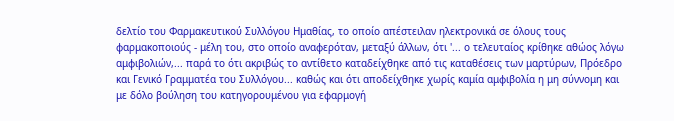δελτίο του Φαρμακευτικού Συλλόγου Ημαθίας, το οποίο απέστειλαν ηλεκτρονικά σε όλους τους φαρμακοποιούς - μέλη του, στο οποίο αναφερόταν, μεταξύ άλλων, ότι '... ο τελευταίος κρίθηκε αθώος λόγω αμφιβολιών,... παρά το ότι ακριβώς το αντίθετο καταδείχθηκε από τις καταθέσεις των μαρτύρων, Πρόεδρο και Γενικό Γραμματέα του Συλλόγου... καθώς και ότι αποδείχθηκε χωρίς καμία αμφιβολία η μη σύννομη και με δόλο βούληση του κατηγορουμένου για εφαρμογή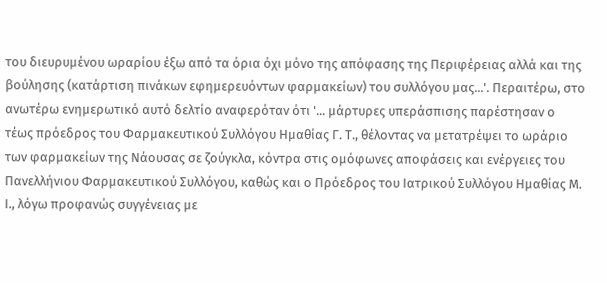του διευρυμένου ωραρίου έξω από τα όρια όχι μόνο της απόφασης της Περιφέρειας αλλά και της βούλησης (κατάρτιση πινάκων εφημερευόντων φαρμακείων) του συλλόγου μας...'. Περαιτέρω, στο ανωτέρω ενημερωτικό αυτό δελτίο αναφερόταν ότι '... μάρτυρες υπεράσπισης παρέστησαν ο τέως πρόεδρος του Φαρμακευτικού Συλλόγου Ημαθίας Γ. Τ., θέλοντας να μετατρέψει το ωράριο των φαρμακείων της Νάουσας σε ζούγκλα, κόντρα στις ομόφωνες αποφάσεις και ενέργειες του Πανελλήνιου Φαρμακευτικού Συλλόγου, καθώς και ο Πρόεδρος του Ιατρικού Συλλόγου Ημαθίας Μ. Ι., λόγω προφανώς συγγένειας με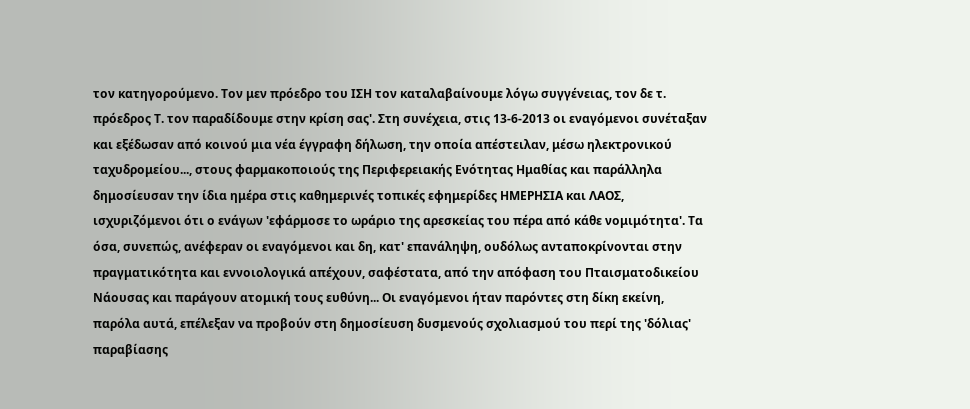τον κατηγορούμενο. Τον μεν πρόεδρο του ΙΣΗ τον καταλαβαίνουμε λόγω συγγένειας, τον δε τ. πρόεδρος Τ. τον παραδίδουμε στην κρίση σας'. Στη συνέχεια, στις 13-6-2013 οι εναγόμενοι συνέταξαν και εξέδωσαν από κοινού μια νέα έγγραφη δήλωση, την οποία απέστειλαν, μέσω ηλεκτρονικού ταχυδρομείου..., στους φαρμακοποιούς της Περιφερειακής Ενότητας Ημαθίας και παράλληλα δημοσίευσαν την ίδια ημέρα στις καθημερινές τοπικές εφημερίδες ΗΜΕΡΗΣΙΑ και ΛΑΟΣ, ισχυριζόμενοι ότι ο ενάγων 'εφάρμοσε το ωράριο της αρεσκείας του πέρα από κάθε νομιμότητα'. Τα όσα, συνεπώς, ανέφεραν οι εναγόμενοι και δη, κατ' επανάληψη, ουδόλως ανταποκρίνονται στην πραγματικότητα και εννοιολογικά απέχουν, σαφέστατα, από την απόφαση του Πταισματοδικείου Νάουσας και παράγουν ατομική τους ευθύνη... Οι εναγόμενοι ήταν παρόντες στη δίκη εκείνη, παρόλα αυτά, επέλεξαν να προβούν στη δημοσίευση δυσμενούς σχολιασμού του περί της 'δόλιας' παραβίασης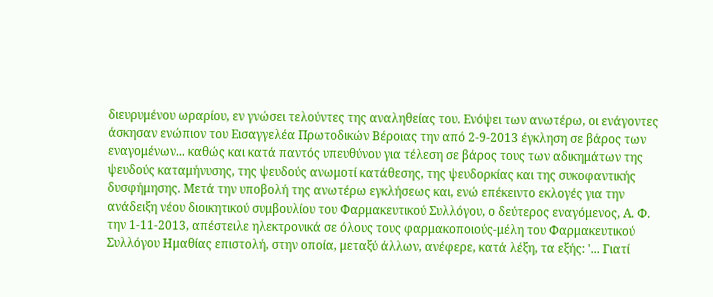διευρυμένου ωραρίου, εν γνώσει τελούντες της αναληθείας του. Ενόψει των ανωτέρω, οι ενάγοντες άσκησαν ενώπιον του Εισαγγελέα Πρωτοδικών Βέροιας την από 2-9-2013 έγκληση σε βάρος των εναγομένων... καθώς και κατά παντός υπευθύνου για τέλεση σε βάρος τους των αδικημάτων της ψευδούς καταμήνυσης, της ψευδούς ανωμοτί κατάθεσης, της ψευδορκίας και της συκοφαντικής δυσφήμησης. Μετά την υποβολή της ανωτέρω εγκλήσεως και, ενώ επέκειντο εκλογές για την ανάδειξη νέου διοικητικού συμβουλίου του Φαρμακευτικού Συλλόγου, ο δεύτερος εναγόμενος, Α. Φ. την 1-11-2013, απέστειλε ηλεκτρονικά σε όλους τους φαρμακοποιούς-μέλη του Φαρμακευτικού Συλλόγου Ημαθίας επιστολή, στην οποία, μεταξύ άλλων, ανέφερε, κατά λέξη, τα εξής: '... Γιατί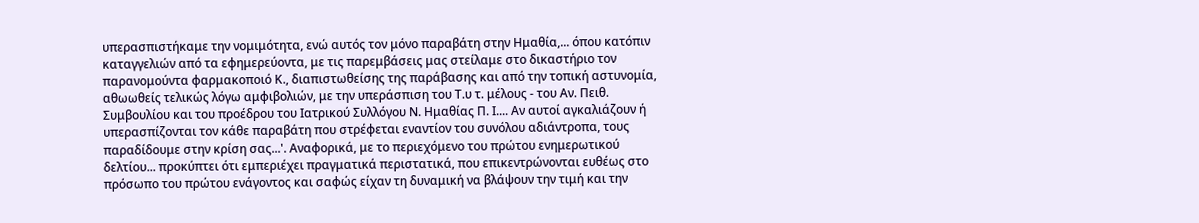υπερασπιστήκαμε την νομιμότητα, ενώ αυτός τον μόνο παραβάτη στην Ημαθία,... όπου κατόπιν καταγγελιών από τα εφημερεύοντα, με τις παρεμβάσεις μας στείλαμε στο δικαστήριο τον παρανομούντα φαρμακοποιό Κ., διαπιστωθείσης της παράβασης και από την τοπική αστυνομία, αθωωθείς τελικώς λόγω αμφιβολιών, με την υπεράσπιση του Τ.υ τ. μέλους - του Αν. Πειθ. Συμβουλίου και του προέδρου του Ιατρικού Συλλόγου Ν. Ημαθίας Π. Ι.... Αν αυτοί αγκαλιάζουν ή υπερασπίζονται τον κάθε παραβάτη που στρέφεται εναντίον του συνόλου αδιάντροπα, τους παραδίδουμε στην κρίση σας...'. Αναφορικά, με το περιεχόμενο του πρώτου ενημερωτικού δελτίου... προκύπτει ότι εμπεριέχει πραγματικά περιστατικά, που επικεντρώνονται ευθέως στο πρόσωπο του πρώτου ενάγοντος και σαφώς είχαν τη δυναμική να βλάψουν την τιμή και την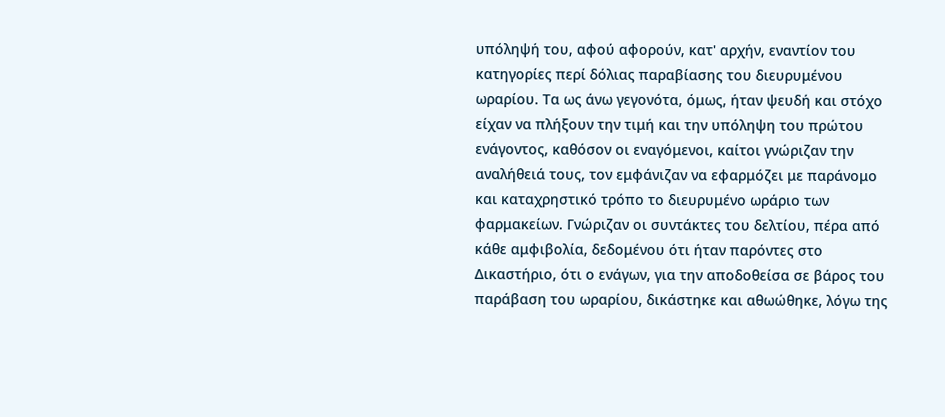υπόληψή του, αφού αφορούν, κατ' αρχήν, εναντίον του κατηγορίες περί δόλιας παραβίασης του διευρυμένου ωραρίου. Τα ως άνω γεγονότα, όμως, ήταν ψευδή και στόχο είχαν να πλήξουν την τιμή και την υπόληψη του πρώτου ενάγοντος, καθόσον οι εναγόμενοι, καίτοι γνώριζαν την αναλήθειά τους, τον εμφάνιζαν να εφαρμόζει με παράνομο και καταχρηστικό τρόπο το διευρυμένο ωράριο των φαρμακείων. Γνώριζαν οι συντάκτες του δελτίου, πέρα από κάθε αμφιβολία, δεδομένου ότι ήταν παρόντες στο Δικαστήριο, ότι ο ενάγων, για την αποδοθείσα σε βάρος του παράβαση του ωραρίου, δικάστηκε και αθωώθηκε, λόγω της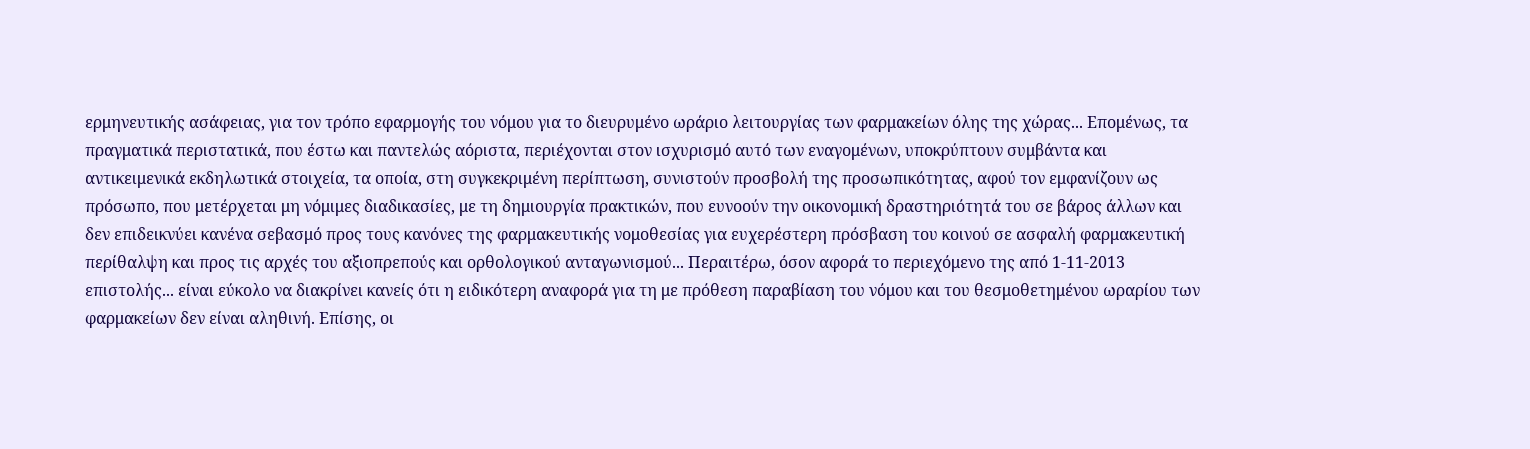ερμηνευτικής ασάφειας, για τον τρόπο εφαρμογής του νόμου για το διευρυμένο ωράριο λειτουργίας των φαρμακείων όλης της χώρας... Επομένως, τα πραγματικά περιστατικά, που έστω και παντελώς αόριστα, περιέχονται στον ισχυρισμό αυτό των εναγομένων, υποκρύπτουν συμβάντα και αντικειμενικά εκδηλωτικά στοιχεία, τα οποία, στη συγκεκριμένη περίπτωση, συνιστούν προσβολή της προσωπικότητας, αφού τον εμφανίζουν ως πρόσωπο, που μετέρχεται μη νόμιμες διαδικασίες, με τη δημιουργία πρακτικών, που ευνοούν την οικονομική δραστηριότητά του σε βάρος άλλων και δεν επιδεικνύει κανένα σεβασμό προς τους κανόνες της φαρμακευτικής νομοθεσίας για ευχερέστερη πρόσβαση του κοινού σε ασφαλή φαρμακευτική περίθαλψη και προς τις αρχές του αξιοπρεπούς και ορθολογικού ανταγωνισμού... Περαιτέρω, όσον αφορά το περιεχόμενο της από 1-11-2013 επιστολής... είναι εύκολο να διακρίνει κανείς ότι η ειδικότερη αναφορά για τη με πρόθεση παραβίαση του νόμου και του θεσμοθετημένου ωραρίου των φαρμακείων δεν είναι αληθινή. Επίσης, οι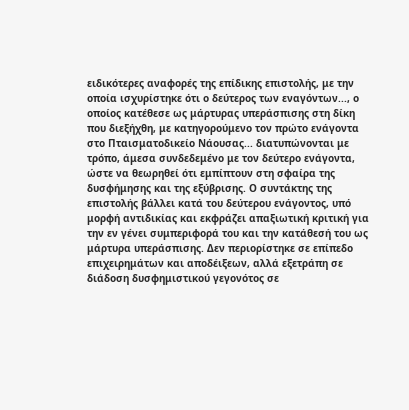ειδικότερες αναφορές της επίδικης επιστολής, με την οποία ισχυρίστηκε ότι ο δεύτερος των εναγόντων..., ο οποίος κατέθεσε ως μάρτυρας υπεράσπισης στη δίκη που διεξήχθη, με κατηγορούμενο τον πρώτο ενάγοντα στο Πταισματοδικείο Νάουσας... διατυπώνονται με τρόπο, άμεσα συνδεδεμένο με τον δεύτερο ενάγοντα, ώστε να θεωρηθεί ότι εμπίπτουν στη σφαίρα της δυσφήμησης και της εξύβρισης. Ο συντάκτης της επιστολής βάλλει κατά του δεύτερου ενάγοντος, υπό μορφή αντιδικίας και εκφράζει απαξιωτική κριτική για την εν γένει συμπεριφορά του και την κατάθεσή του ως μάρτυρα υπεράσπισης. Δεν περιορίστηκε σε επίπεδο επιχειρημάτων και αποδέιξεων, αλλά εξετράπη σε διάδοση δυσφημιστικού γεγονότος σε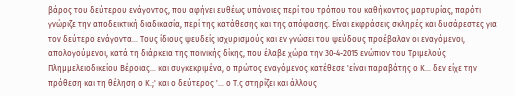βάρος του δεύτερου ενάγοντος, που αφήνει ευθέως υπόνοιες περί του τρόπου του καθήκοντος μαρτυρίας, παρότι γνώριζε την αποδεικτική διαδικασία, περί της κατάθεσης και της απόφασης. Είναι εκφράσεις σκληρές και δυσάρεστες για τον δεύτερο ενάγοντα... Τους ίδιους ψευδείς ισχυρισμούς και εν γνώσει του ψεύδους προέβαλαν οι εναγόμενοι, απολογούμενοι, κατά τη διάρκεια της ποινικής δίκης, που έλαβε χώρα την 30-4-2015 ενώπιον του Τριμελούς Πλημμελειοδικείου Βέροιας... και συγκεκριμένα, ο πρώτος εναγόμενος κατέθεσε 'είναι παραβάτης ο Κ... δεν είχε την πρόθεση και τη θέληση ο Κ.;' και ο δεύτερος '... ο Τ.ς στηρίζει και άλλους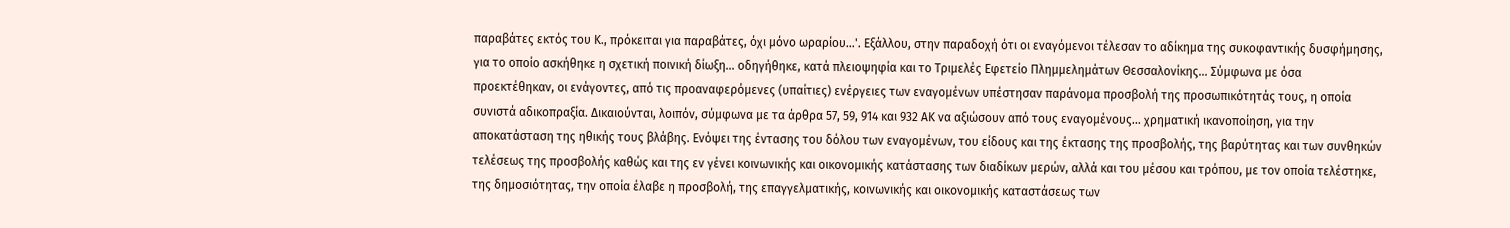παραβάτες εκτός του Κ., πρόκειται για παραβάτες, όχι μόνο ωραρίου...'. Εξάλλου, στην παραδοχή ότι οι εναγόμενοι τέλεσαν το αδίκημα της συκοφαντικής δυσφήμησης, για το οποίο ασκήθηκε η σχετική ποινική δίωξη... οδηγήθηκε, κατά πλειοψηφία και το Τριμελές Εφετείο Πλημμελημάτων Θεσσαλονίκης... Σύμφωνα με όσα προεκτέθηκαν, οι ενάγοντες, από τις προαναφερόμενες (υπαίτιες) ενέργειες των εναγομένων υπέστησαν παράνομα προσβολή της προσωπικότητάς τους, η οποία συνιστά αδικοπραξία. Δικαιούνται, λοιπόν, σύμφωνα με τα άρθρα 57, 59, 914 και 932 ΑΚ να αξιώσουν από τους εναγομένους... χρηματική ικανοποίηση, για την αποκατάσταση της ηθικής τους βλάβης. Ενόψει της έντασης του δόλου των εναγομένων, του είδους και της έκτασης της προσβολής, της βαρύτητας και των συνθηκών τελέσεως της προσβολής καθώς και της εν γένει κοινωνικής και οικονομικής κατάστασης των διαδίκων μερών, αλλά και του μέσου και τρόπου, με τον οποία τελέστηκε, της δημοσιότητας, την οποία έλαβε η προσβολή, της επαγγελματικής, κοινωνικής και οικονομικής καταστάσεως των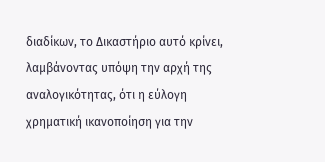διαδίκων, το Δικαστήριο αυτό κρίνει, λαμβάνοντας υπόψη την αρχή της αναλογικότητας, ότι η εύλογη χρηματική ικανοποίηση για την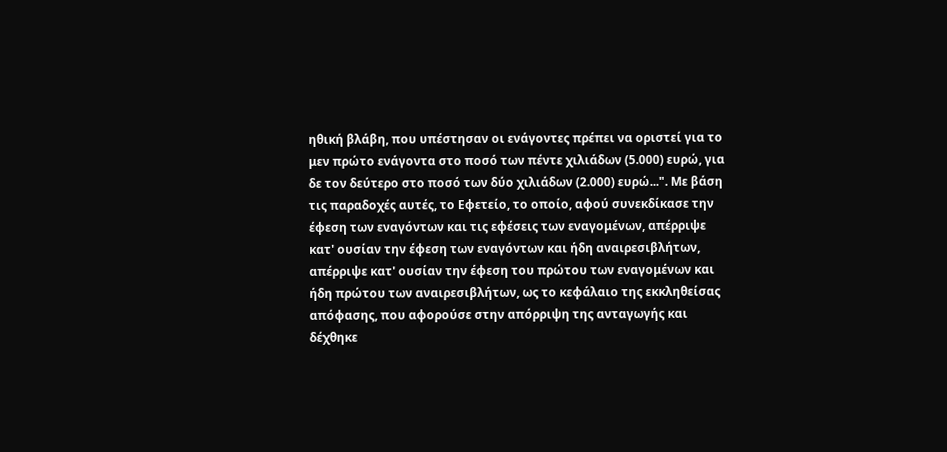ηθική βλάβη, που υπέστησαν οι ενάγοντες πρέπει να οριστεί για το μεν πρώτο ενάγοντα στο ποσό των πέντε χιλιάδων (5.000) ευρώ, για δε τον δεύτερο στο ποσό των δύο χιλιάδων (2.000) ευρώ...". Με βάση τις παραδοχές αυτές, το Εφετείο, το οποίο, αφού συνεκδίκασε την έφεση των εναγόντων και τις εφέσεις των εναγομένων, απέρριψε κατ' ουσίαν την έφεση των εναγόντων και ήδη αναιρεσιβλήτων, απέρριψε κατ' ουσίαν την έφεση του πρώτου των εναγομένων και ήδη πρώτου των αναιρεσιβλήτων, ως το κεφάλαιο της εκκληθείσας απόφασης, που αφορούσε στην απόρριψη της ανταγωγής και δέχθηκε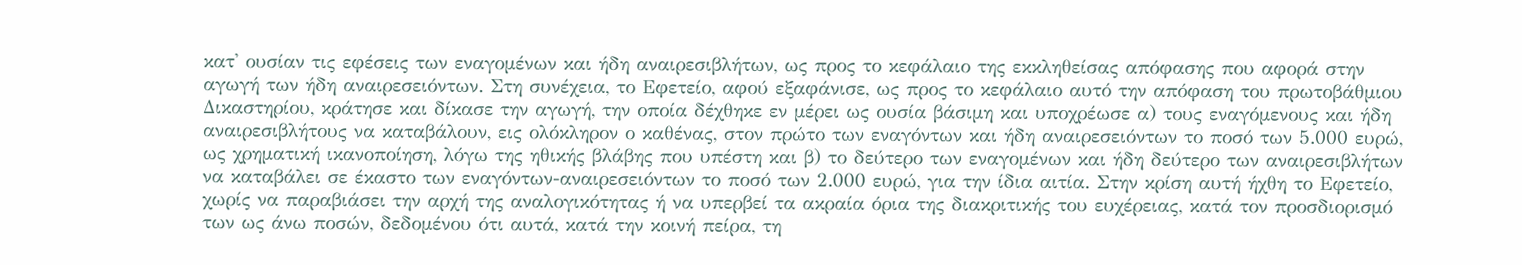κατ' ουσίαν τις εφέσεις των εναγομένων και ήδη αναιρεσιβλήτων, ως προς το κεφάλαιο της εκκληθείσας απόφασης που αφορά στην αγωγή των ήδη αναιρεσειόντων. Στη συνέχεια, το Εφετείο, αφού εξαφάνισε, ως προς το κεφάλαιο αυτό την απόφαση του πρωτοβάθμιου Δικαστηρίου, κράτησε και δίκασε την αγωγή, την οποία δέχθηκε εν μέρει ως ουσία βάσιμη και υποχρέωσε α) τους εναγόμενους και ήδη αναιρεσιβλήτους να καταβάλουν, εις ολόκληρον ο καθένας, στον πρώτο των εναγόντων και ήδη αναιρεσειόντων το ποσό των 5.000 ευρώ, ως χρηματική ικανοποίηση, λόγω της ηθικής βλάβης που υπέστη και β) το δεύτερο των εναγομένων και ήδη δεύτερο των αναιρεσιβλήτων να καταβάλει σε έκαστο των εναγόντων-αναιρεσειόντων το ποσό των 2.000 ευρώ, για την ίδια αιτία. Στην κρίση αυτή ήχθη το Εφετείο, χωρίς να παραβιάσει την αρχή της αναλογικότητας ή να υπερβεί τα ακραία όρια της διακριτικής του ευχέρειας, κατά τον προσδιορισμό των ως άνω ποσών, δεδομένου ότι αυτά, κατά την κοινή πείρα, τη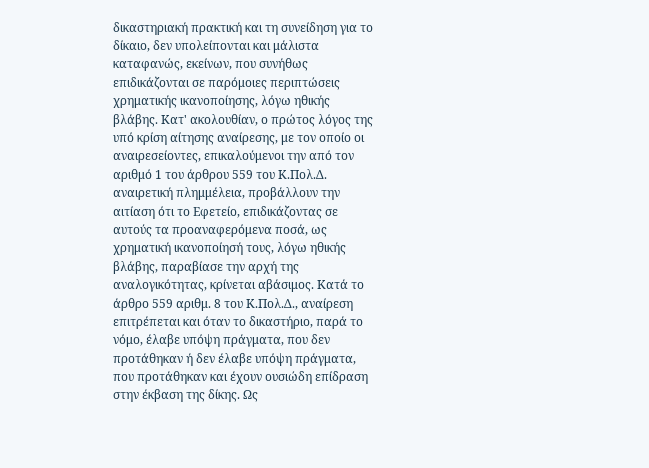δικαστηριακή πρακτική και τη συνείδηση για το δίκαιο, δεν υπολείπονται και μάλιστα καταφανώς, εκείνων, που συνήθως επιδικάζονται σε παρόμοιες περιπτώσεις χρηματικής ικανοποίησης, λόγω ηθικής βλάβης. Κατ' ακολουθίαν, ο πρώτος λόγος της υπό κρίση αίτησης αναίρεσης, με τον οποίο οι αναιρεσείοντες, επικαλούμενοι την από τον αριθμό 1 του άρθρου 559 του Κ.Πολ.Δ. αναιρετική πλημμέλεια, προβάλλουν την αιτίαση ότι το Εφετείο, επιδικάζοντας σε αυτούς τα προαναφερόμενα ποσά, ως χρηματική ικανοποίησή τους, λόγω ηθικής βλάβης, παραβίασε την αρχή της αναλογικότητας, κρίνεται αβάσιμος. Κατά το άρθρο 559 αριθμ. 8 του Κ.Πολ.Δ., αναίρεση επιτρέπεται και όταν το δικαστήριο, παρά το νόμο, έλαβε υπόψη πράγματα, που δεν προτάθηκαν ή δεν έλαβε υπόψη πράγματα, που προτάθηκαν και έχουν ουσιώδη επίδραση στην έκβαση της δίκης. Ως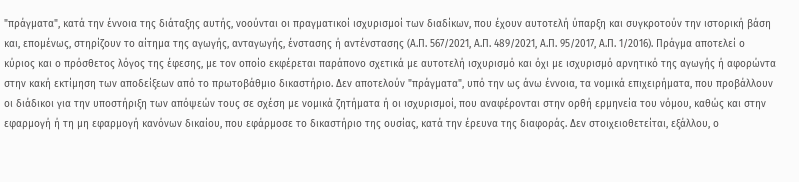"πράγματα", κατά την έννοια της διάταξης αυτής, νοούνται οι πραγματικοί ισχυρισμοί των διαδίκων, που έχουν αυτοτελή ύπαρξη και συγκροτούν την ιστορική βάση και, επομένως, στηρίζουν το αίτημα της αγωγής, ανταγωγής, ένστασης ή αντένστασης (Α.Π. 567/2021, Α.Π. 489/2021, Α.Π. 95/2017, Α.Π. 1/2016). Πράγμα αποτελεί ο κύριος και ο πρόσθετος λόγος της έφεσης, με τον οποίο εκφέρεται παράπονο σχετικά με αυτοτελή ισχυρισμό και όχι με ισχυρισμό αρνητικό της αγωγής ή αφορώντα στην κακή εκτίμηση των αποδείξεων από το πρωτοβάθμιο δικαστήριο. Δεν αποτελούν "πράγματα", υπό την ως άνω έννοια, τα νομικά επιχειρήματα, που προβάλλουν οι διάδικοι για την υποστήριξη των απόψεών τους σε σχέση με νομικά ζητήματα ή οι ισχυρισμοί, που αναφέρονται στην ορθή ερμηνεία του νόμου, καθώς και στην εφαρμογή ή τη μη εφαρμογή κανόνων δικαίου, που εφάρμοσε το δικαστήριο της ουσίας, κατά την έρευνα της διαφοράς. Δεν στοιχειοθετείται, εξάλλου, ο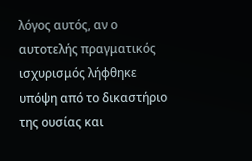λόγος αυτός, αν ο αυτοτελής πραγματικός ισχυρισμός λήφθηκε υπόψη από το δικαστήριο της ουσίας και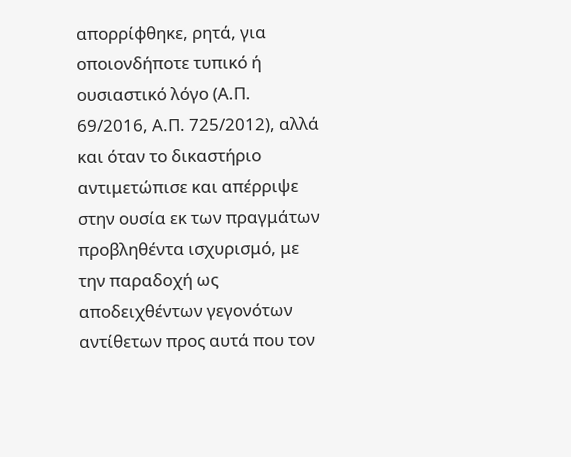απορρίφθηκε, ρητά, για οποιονδήποτε τυπικό ή ουσιαστικό λόγο (Α.Π. 69/2016, Α.Π. 725/2012), αλλά και όταν το δικαστήριο αντιμετώπισε και απέρριψε στην ουσία εκ των πραγμάτων προβληθέντα ισχυρισμό, με την παραδοχή ως αποδειχθέντων γεγονότων αντίθετων προς αυτά που τον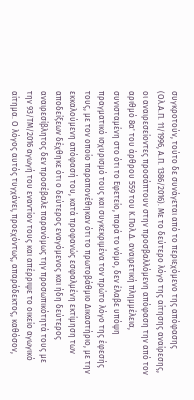συγκροτούν, τούτο δε συνάγεται από το περιεχόμενο της απόφασης (Ολ.Α.Π. 11/1996, Α.Π. 1386/2016). Με το δεύτερο λόγο της αίτησης αναίρεσης, οι αναιρεσείοντες προσάπτουν στην προσβαλλόμενη απόφαση την από τον αριθμό 8α' του άρθρου 559 του Κ.Πολ.Δ. αναιρετική πλημμέλεια, συνισταμένη στο ότι το Εφετείο, παρά το νόμο, δεν έλαβε υπόψη πραγματικό ισχυρισμό τους και συγκεκριμένα τον πρώτο λόγο της έφεσής τους, με τον οποίο παραπονέθηκαν ότι το πρωτοβάθμιο Δικαστήριο, με την εκκαλούμενη απόφασή του, κατά προφανώς εσφαλμένη εκτίμηση των αποδείξεων δέχθηκε ότι ο δεύτερος εναγόμενος και ήδη δεύτερος αναιρεσίβλητος δεν προσέβαλε παρανόμως την προσωπικότητά τους με την 93/ΤΜ/2016 αγωγή του εναντίον τους και απέρριψε το οικείο αγωγικό αίτημα. Ο λόγος αυτός τυγχάνει, προεχόντως, απαράδεκτος, καθόσον,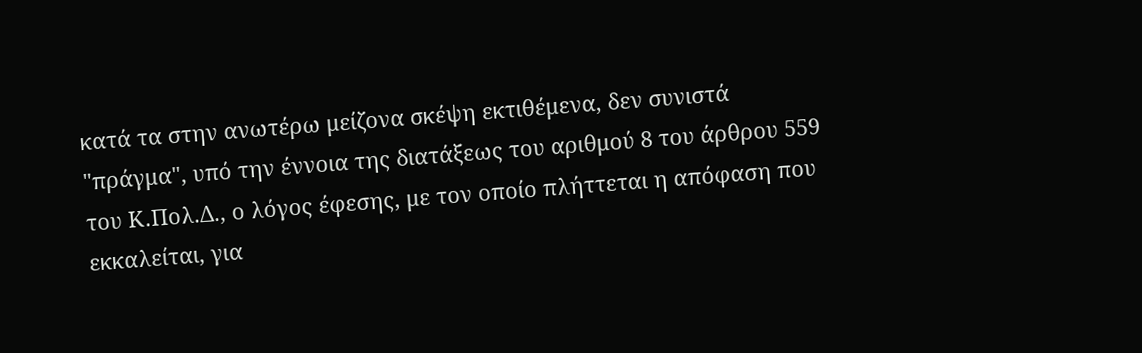κατά τα στην ανωτέρω μείζονα σκέψη εκτιθέμενα, δεν συνιστά "πράγμα", υπό την έννοια της διατάξεως του αριθμού 8 του άρθρου 559 του Κ.Πολ.Δ., ο λόγος έφεσης, με τον οποίο πλήττεται η απόφαση που εκκαλείται, για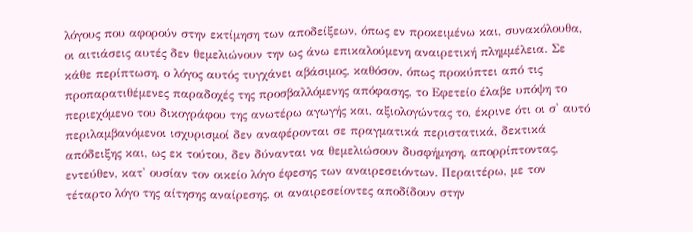λόγους που αφορούν στην εκτίμηση των αποδείξεων, όπως εν προκειμένω και, συνακόλουθα, οι αιτιάσεις αυτές δεν θεμελιώνουν την ως άνω επικαλούμενη αναιρετική πλημμέλεια. Σε κάθε περίπτωση, ο λόγος αυτός τυγχάνει αβάσιμος, καθόσον, όπως προκύπτει από τις προπαρατιθέμενες παραδοχές της προσβαλλόμενης απόφασης, το Εφετείο έλαβε υπόψη το περιεχόμενο του δικογράφου της ανωτέρω αγωγής και, αξιολογώντας το, έκρινε ότι οι σ' αυτό περιλαμβανόμενοι ισχυρισμοί δεν αναφέρονται σε πραγματικά περιστατικά, δεκτικά απόδειξης και, ως εκ τούτου, δεν δύνανται να θεμελιώσουν δυσφήμηση, απορρίπτοντας, εντεύθεν, κατ' ουσίαν τον οικείο λόγο έφεσης των αναιρεσειόντων. Περαιτέρω, με τον τέταρτο λόγο της αίτησης αναίρεσης, οι αναιρεσείοντες αποδίδουν στην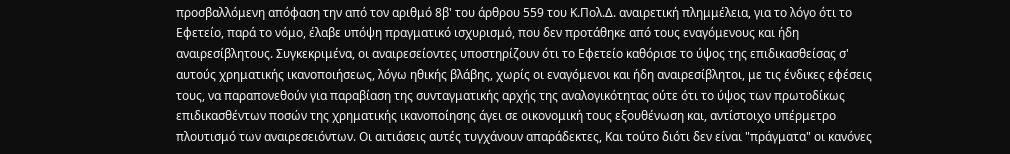προσβαλλόμενη απόφαση την από τον αριθμό 8β' του άρθρου 559 του Κ.Πολ.Δ. αναιρετική πλημμέλεια, για το λόγο ότι το Εφετείο, παρά το νόμο, έλαβε υπόψη πραγματικό ισχυρισμό, που δεν προτάθηκε από τους εναγόμενους και ήδη αναιρεσίβλητους. Συγκεκριμένα, οι αναιρεσείοντες υποστηρίζουν ότι το Εφετείο καθόρισε το ύψος της επιδικασθείσας σ' αυτούς χρηματικής ικανοποιήσεως, λόγω ηθικής βλάβης, χωρίς οι εναγόμενοι και ήδη αναιρεσίβλητοι, με τις ένδικες εφέσεις τους, να παραπονεθούν για παραβίαση της συνταγματικής αρχής της αναλογικότητας ούτε ότι το ύψος των πρωτοδίκως επιδικασθέντων ποσών της χρηματικής ικανοποίησης άγει σε οικονομική τους εξουθένωση και, αντίστοιχο υπέρμετρο πλουτισμό των αναιρεσειόντων. Οι αιτιάσεις αυτές τυγχάνουν απαράδεκτες, Και τούτο διότι δεν είναι "πράγματα" οι κανόνες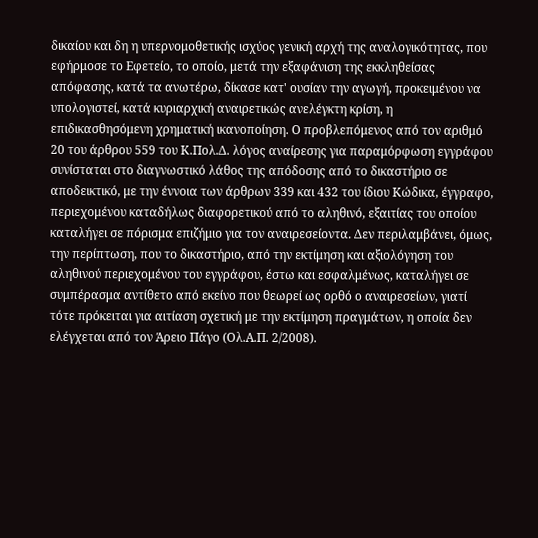δικαίου και δη η υπερνομοθετικής ισχύος γενική αρχή της αναλογικότητας, που εφήρμοσε το Εφετείο, το οποίο, μετά την εξαφάνιση της εκκληθείσας απόφασης, κατά τα ανωτέρω, δίκασε κατ' ουσίαν την αγωγή, προκειμένου να υπολογιστεί, κατά κυριαρχική αναιρετικώς ανελέγκτη κρίση, η επιδικασθησόμενη χρηματική ικανοποίηση. Ο προβλεπόμενος από τον αριθμό 20 του άρθρου 559 του Κ.Πολ.Δ. λόγος αναίρεσης για παραμόρφωση εγγράφου συνίσταται στο διαγνωστικό λάθος της απόδοσης από το δικαστήριο σε αποδεικτικό, με την έννοια των άρθρων 339 και 432 του ίδιου Κώδικα, έγγραφο, περιεχομένου καταδήλως διαφορετικού από το αληθινό, εξαιτίας του οποίου καταλήγει σε πόρισμα επιζήμιο για τον αναιρεσείοντα. Δεν περιλαμβάνει, όμως, την περίπτωση, που το δικαστήριο, από την εκτίμηση και αξιολόγηση του αληθινού περιεχομένου του εγγράφου, έστω και εσφαλμένως, καταλήγει σε συμπέρασμα αντίθετο από εκείνο που θεωρεί ως ορθό ο αναιρεσείων, γιατί τότε πρόκειται για αιτίαση σχετική με την εκτίμηση πραγμάτων, η οποία δεν ελέγχεται από τον Άρειο Πάγο (Ολ.Α.Π. 2/2008).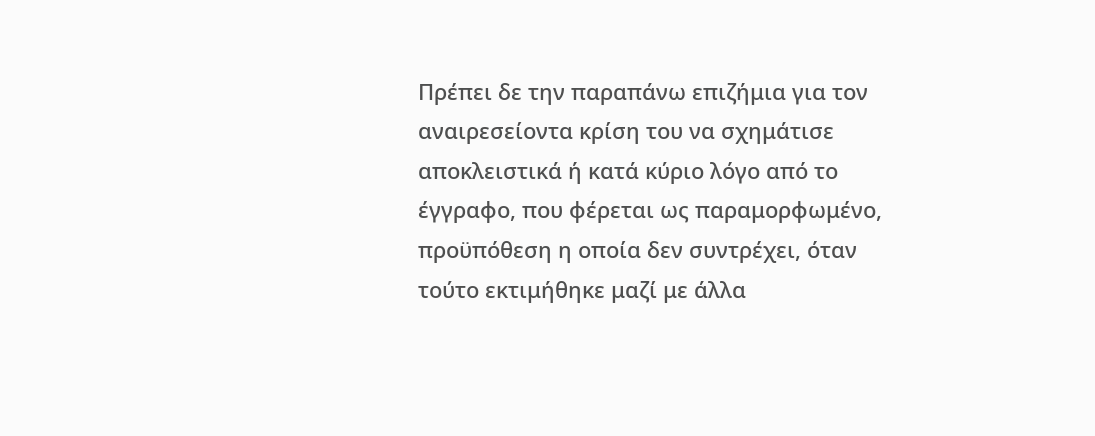Πρέπει δε την παραπάνω επιζήμια για τον αναιρεσείοντα κρίση του να σχημάτισε αποκλειστικά ή κατά κύριο λόγο από το έγγραφο, που φέρεται ως παραμορφωμένο, προϋπόθεση η οποία δεν συντρέχει, όταν τούτο εκτιμήθηκε μαζί με άλλα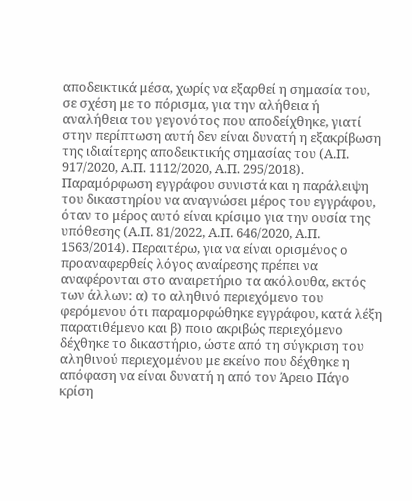αποδεικτικά μέσα, χωρίς να εξαρθεί η σημασία του, σε σχέση με το πόρισμα, για την αλήθεια ή αναλήθεια του γεγονότος που αποδείχθηκε, γιατί στην περίπτωση αυτή δεν είναι δυνατή η εξακρίβωση της ιδιαίτερης αποδεικτικής σημασίας του (Α.Π. 917/2020, Α.Π. 1112/2020, Α.Π. 295/2018). Παραμόρφωση εγγράφου συνιστά και η παράλειψη του δικαστηρίου να αναγνώσει μέρος του εγγράφου, όταν το μέρος αυτό είναι κρίσιμο για την ουσία της υπόθεσης (Α.Π. 81/2022, Α.Π. 646/2020, Α.Π. 1563/2014). Περαιτέρω, για να είναι ορισμένος ο προαναφερθείς λόγος αναίρεσης πρέπει να αναφέρονται στο αναιρετήριο τα ακόλουθα, εκτός των άλλων: α) το αληθινό περιεχόμενο του φερόμενου ότι παραμορφώθηκε εγγράφου, κατά λέξη παρατιθέμενο και β) ποιο ακριβώς περιεχόμενο δέχθηκε το δικαστήριο, ώστε από τη σύγκριση του αληθινού περιεχομένου με εκείνο που δέχθηκε η απόφαση να είναι δυνατή η από τον Άρειο Πάγο κρίση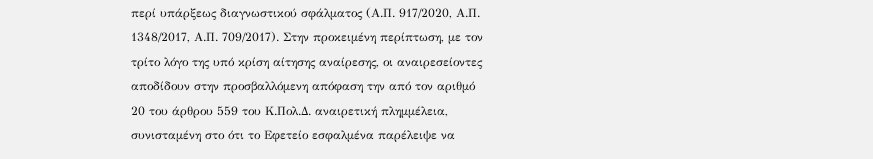περί υπάρξεως διαγνωστικού σφάλματος (Α.Π. 917/2020, Α.Π. 1348/2017, Α.Π. 709/2017). Στην προκειμένη περίπτωση, με τον τρίτο λόγο της υπό κρίση αίτησης αναίρεσης, οι αναιρεσείοντες αποδίδουν στην προσβαλλόμενη απόφαση την από τον αριθμό 20 του άρθρου 559 του Κ.Πολ.Δ. αναιρετική πλημμέλεια, συνισταμένη στο ότι το Εφετείο εσφαλμένα παρέλειψε να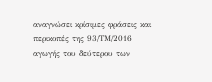αναγνώσει κρίσιμες φράσεις και περικοπές της 93/ΤΜ/2016 αγωγής του δεύτερου των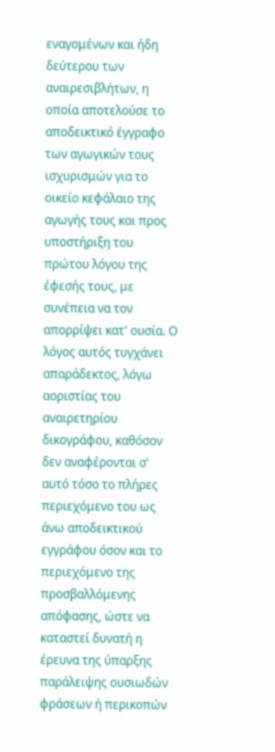εναγομένων και ήδη δεύτερου των αναιρεσιβλήτων, η οποία αποτελούσε το αποδεικτικό έγγραφο των αγωγικών τους ισχυρισμών για το οικείο κεφάλαιο της αγωγής τους και προς υποστήριξη του πρώτου λόγου της έφεσής τους, με συνέπεια να τον απορρίψει κατ' ουσία. Ο λόγος αυτός τυγχάνει απαράδεκτος, λόγω αοριστίας του αναιρετηρίου δικογράφου, καθόσον δεν αναφέρονται σ' αυτό τόσο το πλήρες περιεχόμενο του ως άνω αποδεικτικού εγγράφου όσον και το περιεχόμενο της προσβαλλόμενης απόφασης, ώστε να καταστεί δυνατή η έρευνα της ύπαρξης παράλειψης ουσιωδών φράσεων ή περικοπών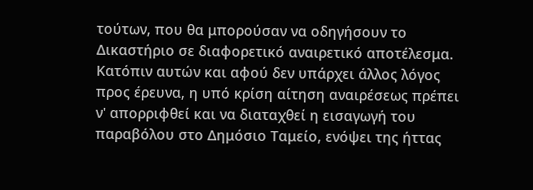τούτων, που θα μπορούσαν να οδηγήσουν το Δικαστήριο σε διαφορετικό αναιρετικό αποτέλεσμα. Κατόπιν αυτών και αφού δεν υπάρχει άλλος λόγος προς έρευνα, η υπό κρίση αίτηση αναιρέσεως πρέπει ν' απορριφθεί και να διαταχθεί η εισαγωγή του παραβόλου στο Δημόσιο Ταμείο, ενόψει της ήττας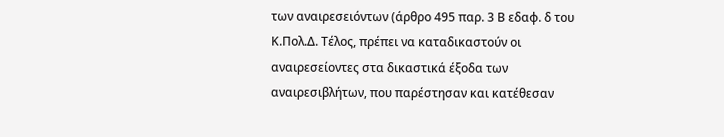των αναιρεσειόντων (άρθρο 495 παρ. 3 Β εδαφ. δ του Κ.Πολ.Δ. Τέλος, πρέπει να καταδικαστούν οι αναιρεσείοντες στα δικαστικά έξοδα των αναιρεσιβλήτων, που παρέστησαν και κατέθεσαν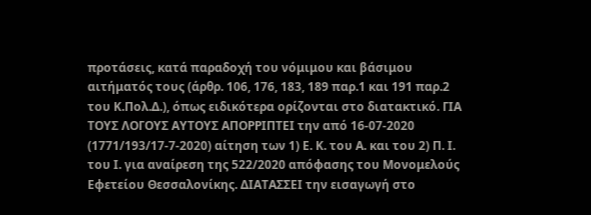προτάσεις, κατά παραδοχή του νόμιμου και βάσιμου αιτήματός τους (άρθρ. 106, 176, 183, 189 παρ.1 και 191 παρ.2 του Κ.Πολ.Δ.), όπως ειδικότερα ορίζονται στο διατακτικό. ΓΙΑ ΤΟΥΣ ΛΟΓΟΥΣ ΑΥΤΟΥΣ ΑΠΟΡΡΙΠΤΕΙ την από 16-07-2020 (1771/193/17-7-2020) αίτηση των 1) Ε. Κ. του Α. και του 2) Π. Ι. του Ι. για αναίρεση της 522/2020 απόφασης του Μονομελούς Εφετείου Θεσσαλονίκης. ΔΙΑΤΑΣΣΕΙ την εισαγωγή στο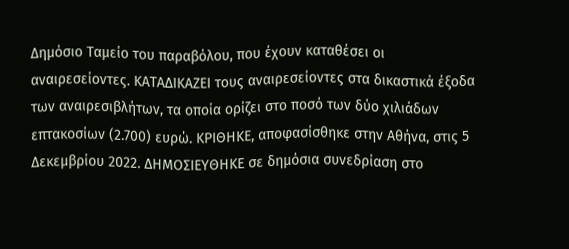Δημόσιο Ταμείο του παραβόλου, που έχουν καταθέσει οι αναιρεσείοντες. ΚΑΤΑΔΙΚΑΖΕΙ τους αναιρεσείοντες στα δικαστικά έξοδα των αναιρεσιβλήτων, τα οποία ορίζει στο ποσό των δύο χιλιάδων επτακοσίων (2.700) ευρώ. ΚΡΙΘΗΚΕ, αποφασίσθηκε στην Αθήνα, στις 5 Δεκεμβρίου 2022. ΔΗΜΟΣΙΕΥΘΗΚΕ σε δημόσια συνεδρίαση στο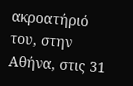ακροατήριό του, στην Αθήνα, στις 31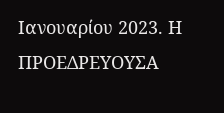Ιανουαρίου 2023. Η ΠΡΟΕΔΡΕΥΟΥΣΑ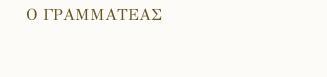Ο ΓΡΑΜΜΑΤΕΑΣ